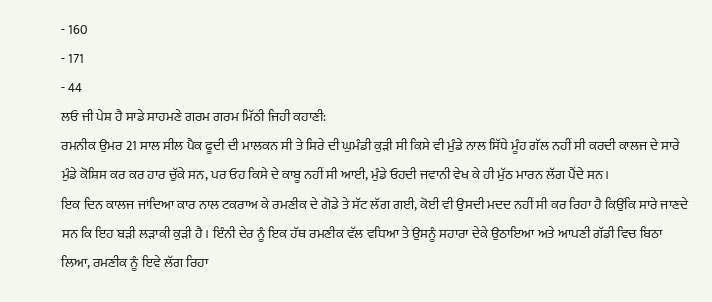- 160
- 171
- 44
ਲਓ ਜੀ ਪੇਸ਼ ਹੈ ਸਾਡੇ ਸਾਹਮਣੇ ਗਰਮ ਗਰਮ ਮਿੱਠੀ ਜਿਹੀ ਕਹਾਣੀ:
ਰਮਨੀਕ ਉਮਰ 21 ਸਾਲ ਸੀਲ ਪੈਕ ਫੂਦੀ ਦੀ ਮਾਲਕਨ ਸੀ ਤੇ ਸਿਰੇ ਦੀ ਘੁਮੰਡੀ ਕੁੜੀ ਸੀ ਕਿਸੇ ਵੀ ਮੁੰਡੇ ਨਾਲ ਸਿੱਧੇ ਮੂੰਹ ਗੱਲ ਨਹੀਂ ਸੀ ਕਰਦੀ ਕਾਲਜ ਦੇ ਸਾਰੇ ਮੁੰਡੇ ਕੋਸ਼ਿਸ ਕਰ ਕਰ ਹਾਰ ਚੁੱਕੇ ਸਨ, ਪਰ ਓਹ ਕਿਸੇ ਦੇ ਕਾਬੂ ਨਹੀਂ ਸੀ ਆਈ, ਮੁੰਡੇ ਓਹਦੀ ਜਵਾਨੀ ਵੇਖ ਕੇ ਹੀ ਮੁੱਠ ਮਾਰਨ ਲੱਗ ਪੈਂਦੇ ਸਨ।
ਇਕ ਦਿਨ ਕਾਲਜ ਜਾਂਦਿਆ ਕਾਰ ਨਾਲ ਟਕਰਾਅ ਕੇ ਰਮਣੀਕ ਦੇ ਗੋਡੇ ਤੇ ਸੱਟ ਲੱਗ ਗਈ, ਕੋਈ ਵੀ ਉਸਦੀ ਮਦਦ ਨਹੀਂ ਸੀ ਕਰ ਰਿਹਾ ਹੈ ਕਿਉਂਕਿ ਸਾਰੇ ਜਾਣਦੇ ਸਨ ਕਿ ਇਹ ਬੜੀ ਲੜਾਕੀ ਕੁੜੀ ਹੈ। ਇੰਨੀ ਦੇਰ ਨੂੰ ਇਕ ਹੱਥ ਰਮਣੀਕ ਵੱਲ ਵਧਿਆ ਤੇ ਉਸਨੂੰ ਸਹਾਰਾ ਦੇਕੇ ਉਠਾਇਆ ਅਤੇ ਆਪਣੀ ਗੱਡੀ ਵਿਚ ਬਿਠਾ ਲਿਆ, ਰਮਣੀਕ ਨੂੰ ਇਵੇ ਲੱਗ ਰਿਹਾ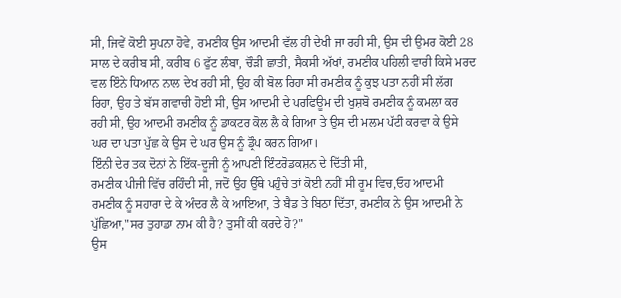ਸੀ, ਜਿਵੇਂ ਕੋਈ ਸੁਪਨਾ ਹੋਵੇ, ਰਮਣੀਕ ਉਸ ਆਦਮੀ ਵੱਲ ਹੀ ਦੇਖੀ ਜਾ ਰਹੀ ਸੀ, ਉਸ ਦੀ ਉਮਰ ਕੋਈ 28 ਸਾਲ ਦੇ ਕਰੀਬ ਸੀ, ਕਰੀਬ 6 ਫੁੱਟ ਲੰਬਾ, ਚੌੜੀ ਛਾਤੀ, ਸੈਕਸੀ ਅੱਖਾਂ, ਰਮਣੀਕ ਪਹਿਲੀ ਵਾਰੀ ਕਿਸੇ ਮਰਦ ਵਲ ਇੰਨੇ ਧਿਆਨ ਨਾਲ ਦੇਖ ਰਹੀ ਸੀ, ਉਹ ਕੀ ਬੋਲ ਰਿਹਾ ਸੀ ਰਮਣੀਕ ਨੂੰ ਕੁਝ ਪਤਾ ਨਹੀਂ ਸੀ ਲੱਗ ਰਿਹਾ, ਉਹ ਤੇ ਬੱਸ ਗਵਾਚੀ ਹੋਈ ਸੀ, ਉਸ ਆਦਮੀ ਦੇ ਪਰਫਿਊਮ ਦੀ ਖੁਸ਼ਬੋ ਰਮਣੀਕ ਨੂੰ ਕਮਲਾ ਕਰ ਰਹੀ ਸੀ, ਉਹ ਆਦਮੀ ਰਮਣੀਕ ਨੂੰ ਡਾਕਟਰ ਕੋਲ ਲੈ ਕੇ ਗਿਆ ਤੇ ਉਸ ਦੀ ਮਲਮ ਪੱਟੀ ਕਰਵਾ ਕੇ ਉਸੇ ਘਰ ਦਾ ਪਤਾ ਪੁੱਛ ਕੇ ਉਸ ਦੇ ਘਰ ਉਸ ਨੂੰ ਡ੍ਰੌਪ ਕਰਨ ਗਿਆ।
ਇੰਨੀ ਦੇਰ ਤਕ ਦੋਨਾਂ ਨੇ ਇੱਕ-ਦੂਜੀ ਨੂੰ ਆਪਣੀ ਇੰਟਰੋਡਕਸ਼ਨ ਦੇ ਦਿੱਤੀ ਸੀ,
ਰਮਣੀਕ ਪੀਜੀ ਵਿੱਚ ਰਹਿੰਦੀ ਸੀ, ਜਦੋਂ ਉਹ ਉੱਥੇ ਪਹੁੰਚੇ ਤਾਂ ਕੋਈ ਨਹੀਂ ਸੀ ਰੂਮ ਵਿਚ,ਓਹ ਆਦਮੀ ਰਮਣੀਕ ਨੂੰ ਸਹਾਰਾ ਦੇ ਕੇ ਅੰਦਰ ਲੈ ਕੇ ਆਇਆ, ਤੇ ਬੈਡ ਤੇ ਬਿਠਾ ਦਿੱਤਾ, ਰਮਣੀਕ ਨੇ ਉਸ ਆਦਮੀ ਨੇ ਪੁੱਛਿਆ,"ਸਰ ਤੁਹਾਡਾ ਨਾਮ ਕੀ ਹੈ? ਤੁਸੀਂ ਕੀ ਕਰਦੇ ਹੋ?"
ਉਸ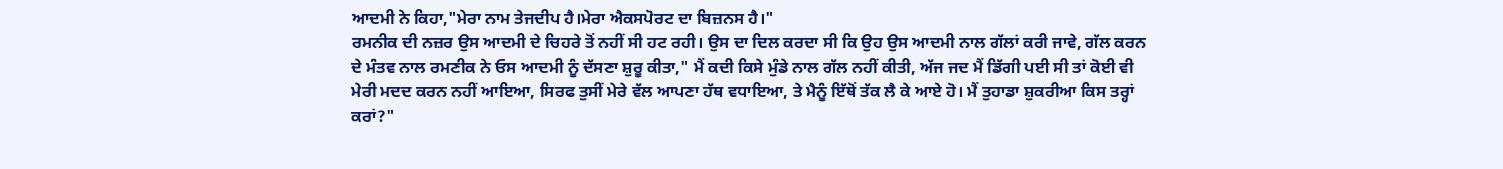ਆਦਮੀ ਨੇ ਕਿਹਾ,"ਮੇਰਾ ਨਾਮ ਤੇਜਦੀਪ ਹੈ।ਮੇਰਾ ਐਕਸਪੋਰਟ ਦਾ ਬਿਜ਼ਨਸ ਹੈ।"
ਰਮਨੀਕ ਦੀ ਨਜ਼ਰ ਉਸ ਆਦਮੀ ਦੇ ਚਿਹਰੇ ਤੋਂ ਨਹੀਂ ਸੀ ਹਟ ਰਹੀ। ਉਸ ਦਾ ਦਿਲ ਕਰਦਾ ਸੀ ਕਿ ਉਹ ਉਸ ਆਦਮੀ ਨਾਲ ਗੱਲਾਂ ਕਰੀ ਜਾਵੇ, ਗੱਲ ਕਰਨ ਦੇ ਮੰਤਵ ਨਾਲ ਰਮਣੀਕ ਨੇ ਓਸ ਆਦਮੀ ਨੂੰ ਦੱਸਣਾ ਸ਼ੁਰੂ ਕੀਤਾ," ਮੈਂ ਕਦੀ ਕਿਸੇ ਮੁੰਡੇ ਨਾਲ ਗੱਲ ਨਹੀਂ ਕੀਤੀ, ਅੱਜ ਜਦ ਮੈਂ ਡਿੱਗੀ ਪਈ ਸੀ ਤਾਂ ਕੋਈ ਵੀ ਮੇਰੀ ਮਦਦ ਕਰਨ ਨਹੀਂ ਆਇਆ, ਸਿਰਫ ਤੁਸੀਂ ਮੇਰੇ ਵੱਲ ਆਪਣਾ ਹੱਥ ਵਧਾਇਆ, ਤੇ ਮੈਨੂੰ ਇੱਥੋਂ ਤੱਕ ਲੈ ਕੇ ਆਏ ਹੋ। ਮੈਂ ਤੁਹਾਡਾ ਸ਼ੁਕਰੀਆ ਕਿਸ ਤਰ੍ਹਾਂ ਕਰਾਂ?"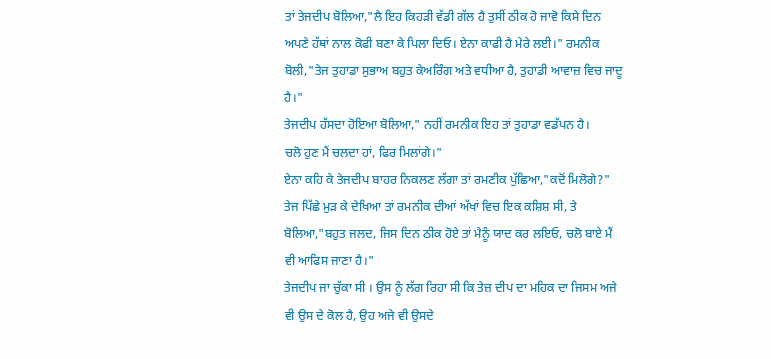ਤਾਂ ਤੇਜਦੀਪ ਬੋਲਿਆ,"ਲੈ ਇਹ ਕਿਹੜੀ ਵੱਡੀ ਗੱਲ ਹੈ ਤੁਸੀਂ ਠੀਕ ਹੋ ਜਾਵੋ ਕਿਸੇ ਦਿਨ ਅਪਣੇ ਹੱਥਾਂ ਨਾਲ ਕੋਫੀ ਬਣਾ ਕੇ ਪਿਲਾ ਦਿਓ। ਏਨਾ ਕਾਫੀ ਹੈ ਮੇਰੇ ਲਈ।" ਰਮਨੀਕ ਬੋਲੀ,"ਤੇਜ ਤੁਹਾਡਾ ਸੁਭਾਅ ਬਹੁਤ ਕੇਅਰਿੰਗ ਅਤੇ ਵਧੀਆ ਹੈ, ਤੁਹਾਡੀ ਆਵਾਜ਼ ਵਿਚ ਜਾਦੂ ਹੈ।"
ਤੇਜਦੀਪ ਹੱਸਦਾ ਹੋਇਆ ਬੋਲਿਆ," ਨਹੀਂ ਰਮਨੀਕ ਇਹ ਤਾਂ ਤੁਹਾਡਾ ਵਡੱਪਨ ਹੈ।
ਚਲੋ ਹੁਣ ਮੈਂ ਚਲਦਾ ਹਾਂ, ਫਿਰ ਮਿਲਾਂਗੇ।"
ਏਨਾ ਕਹਿ ਕੇ ਤੇਜਦੀਪ ਬਾਹਰ ਨਿਕਲਣ ਲੱਗਾ ਤਾਂ ਰਮਣੀਕ ਪੁੱਛਿਆ,"ਕਦੋਂ ਮਿਲੋਗੇ?" ਤੇਜ ਪਿੱਛੇ ਮੁੜ ਕੇ ਦੇਖਿਆ ਤਾਂ ਰਮਨੀਕ ਦੀਆਂ ਅੱਖਾਂ ਵਿਚ ਇਕ ਕਸ਼ਿਸ਼ ਸੀ, ਤੇ ਬੋਲਿਆ,"ਬਹੁਤ ਜਲਦ, ਜਿਸ ਦਿਨ ਠੀਕ ਹੋਏ ਤਾਂ ਮੈਨੂੰ ਯਾਦ ਕਰ ਲਇਓ, ਚਲੋ ਬਾਏ ਮੈਂ ਵੀ ਆਫਿਸ ਜਾਣਾ ਹੈ।"
ਤੇਜਦੀਪ ਜਾ ਚੁੱਕਾ ਸੀ । ਉਸ ਨੂੰ ਲੱਗ ਰਿਹਾ ਸੀ ਕਿ ਤੇਜ਼ ਦੀਪ ਦਾ ਮਹਿਕ ਦਾ ਜਿਸਮ ਅਜੇ ਵੀ ਉਸ ਦੇ ਕੋਲ ਹੈ, ਉਹ ਅਜੇ ਵੀ ਉਸਦੇ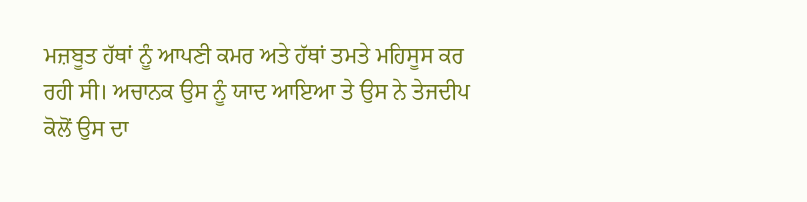ਮਜ਼ਬੂਤ ਹੱਥਾਂ ਨੂੰ ਆਪਣੀ ਕਮਰ ਅਤੇ ਹੱਥਾਂ ਤਮਤੇ ਮਹਿਸੂਸ ਕਰ ਰਹੀ ਸੀ। ਅਚਾਨਕ ਉਸ ਨੂੰ ਯਾਦ ਆਇਆ ਤੇ ਉਸ ਨੇ ਤੇਜਦੀਪ ਕੋਲੋਂ ਉਸ ਦਾ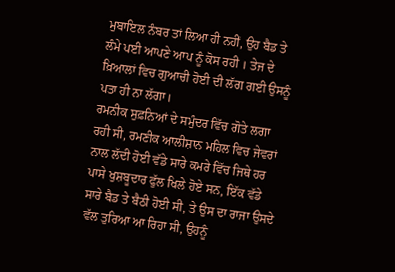ਮੁਬਾਇਲ ਨੰਬਰ ਤਾਂ ਲਿਆ ਹੀ ਨਹੀਂ, ਉਹ ਬੈਡ ਤੇ ਲੰਮੇ ਪਈ ਆਪਣੇ ਆਪ ਨੂੰ ਕੋਸ ਰਹੀ । ਤੇਜ ਦੇ ਖ਼ਿਆਲਾਂ ਵਿਚ ਗੁਆਚੀ ਹੋਈ ਦੀ ਲੱਗ ਗਈ ਉਸਨੂੰ ਪਤਾ ਹੀ ਨਾ ਲੱਗਾ।
ਰਮਨੀਕ ਸੁਫ਼ਨਿਆਂ ਦੇ ਸਮੁੰਦਰ ਵਿੱਚ ਗੋਤੇ ਲਗਾ ਰਹੀ ਸੀ, ਰਮਣੀਕ ਆਲੀਸ਼ਾਨ ਮਹਿਲ ਵਿਚ ਜੇਵਰਾਂ ਨਾਲ ਲੱਦੀ ਹੋਈ ਵੱਡੇ ਸਾਰੇ ਕਮਰੇ ਵਿੱਚ ਜਿਥੇ ਹਰ ਪਾਸੇ ਖੁਸ਼ਬੂਦਾਰ ਫੁੱਲ ਖਿਲੇ ਹੋਏ ਸਨ, ਇੱਕ ਵੱਡੇ ਸਾਰੇ ਬੈਡ ਤੇ ਬੈਠੀ ਹੋਈ ਸੀ, ਤੇ ਉਸ ਦਾ ਰਾਜਾ ਉਸਦੇ ਵੱਲ ਤੁਰਿਆ ਆ ਰਿਹਾ ਸੀ, ਉਹਨੂੰ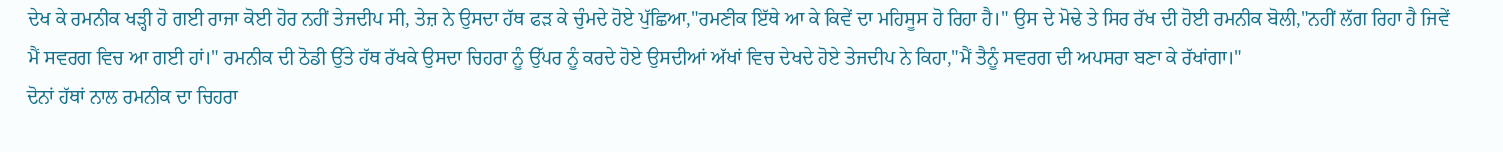ਦੇਖ ਕੇ ਰਮਨੀਕ ਖੜ੍ਹੀ ਹੋ ਗਈ ਰਾਜਾ ਕੋਈ ਹੋਰ ਨਹੀਂ ਤੇਜਦੀਪ ਸੀ, ਤੇਜ਼ ਨੇ ਉਸਦਾ ਹੱਥ ਫੜ ਕੇ ਚੁੰਮਦੇ ਹੋਏ ਪੁੱਛਿਆ,"ਰਮਣੀਕ ਇੱਥੇ ਆ ਕੇ ਕਿਵੇਂ ਦਾ ਮਹਿਸੂਸ ਹੋ ਰਿਹਾ ਹੈ।" ਉਸ ਦੇ ਮੋਢੇ ਤੇ ਸਿਰ ਰੱਖ ਦੀ ਹੋਈ ਰਮਨੀਕ ਬੋਲੀ,"ਨਹੀਂ ਲੱਗ ਰਿਹਾ ਹੈ ਜਿਵੇਂ ਮੈਂ ਸਵਰਗ ਵਿਚ ਆ ਗਈ ਹਾਂ।" ਰਮਨੀਕ ਦੀ ਠੋਡੀ ਉੱਤੇ ਹੱਥ ਰੱਖਕੇ ਉਸਦਾ ਚਿਹਰਾ ਨੂੰ ਉੱਪਰ ਨੂੰ ਕਰਦੇ ਹੋਏ ਉਸਦੀਆਂ ਅੱਖਾਂ ਵਿਚ ਦੇਖਦੇ ਹੋਏ ਤੇਜਦੀਪ ਨੇ ਕਿਹਾ,"ਮੈਂ ਤੈਨੂੰ ਸਵਰਗ ਦੀ ਅਪਸਰਾ ਬਣਾ ਕੇ ਰੱਖਾਂਗਾ।"
ਦੋਨਾਂ ਹੱਥਾਂ ਨਾਲ ਰਮਨੀਕ ਦਾ ਚਿਹਰਾ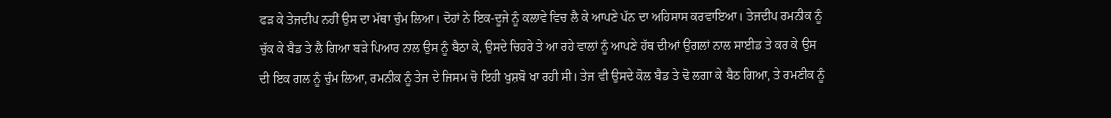ਫੜ ਕੇ ਤੇਜਦੀਪ ਨਹੀਂ ਉਸ ਦਾ ਮੱਥਾ ਚੁੰਮ ਲਿਆ। ਦੋਹਾਂ ਨੇ ਇਕ-ਦੂਜੇ ਨੂੰ ਕਲਾਵੇ ਵਿਚ ਲੈ ਕੇ ਆਪਣੇ ਪੱਨ ਦਾ ਅਹਿਸਾਸ ਕਰਵਾਇਆ। ਤੇਜਦੀਪ ਰਮਨੀਕ ਨੂੰ ਚੁੱਕ ਕੇ ਬੈਡ ਤੇ ਲੈ ਗਿਆ ਬੜੇ ਪਿਆਰ ਨਾਲ ਉਸ ਨੂੰ ਬੈਠਾ ਕੇ, ਉਸਦੇ ਚਿਹਰੇ ਤੇ ਆ ਰਹੇ ਵਾਲਾਂ ਨੂੰ ਆਪਣੇ ਹੱਥ ਦੀਆਂ ਉਂਗਲਾਂ ਨਾਲ ਸਾਈਡ ਤੇ ਕਰ ਕੇ ਉਸ ਦੀ ਇਕ ਗਲ ਨੂੰ ਚੁੰਮ ਲਿਆ, ਰਮਨੀਕ ਨੂੰ ਤੇਜ ਦੇ ਜਿਸਮ ਚੋ ਇਹੀ ਖੁਸ਼ਬੋ ਖਾ ਰਹੀ ਸੀ। ਤੇਜ ਵੀ ਉਸਦੇ ਕੋਲ ਬੈਡ ਤੇ ਢੋ ਲਗਾ ਕੇ ਬੈਠ ਗਿਆ, ਤੇ ਰਮਣੀਕ ਨੂੰ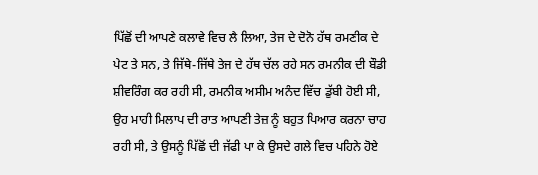ਪਿੱਛੋਂ ਦੀ ਆਪਣੇ ਕਲਾਵੇ ਵਿਚ ਲੈ ਲਿਆ, ਤੇਜ ਦੇ ਦੋਨੋ ਹੱਥ ਰਮਣੀਕ ਦੇ ਪੇਟ ਤੇ ਸਨ, ਤੇ ਜਿੱਥੇ-ਜਿੱਥੇ ਤੇਜ ਦੇ ਹੱਥ ਚੱਲ ਰਹੇ ਸਨ ਰਮਨੀਕ ਦੀ ਬੌਡੀ ਸ਼ੀਵਰਿੰਗ ਕਰ ਰਹੀ ਸੀ, ਰਮਨੀਕ ਅਸੀਮ ਅਨੰਦ ਵਿੱਚ ਡੁੱਬੀ ਹੋਈ ਸੀ, ਉਹ ਮਾਹੀ ਮਿਲਾਪ ਦੀ ਰਾਤ ਆਪਣੀ ਤੇਜ਼ ਨੂੰ ਬਹੁਤ ਪਿਆਰ ਕਰਨਾ ਚਾਹ ਰਹੀ ਸੀ, ਤੇ ਉਸਨੂੰ ਪਿੱਛੋਂ ਦੀ ਜੱਫੀ ਪਾ ਕੇ ਉਸਦੇ ਗਲੇ ਵਿਚ ਪਹਿਨੇ ਹੋਏ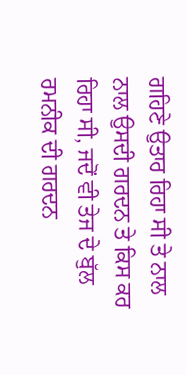ਗਹਿਣੇ ਉਤਾਰ ਰਿਹਾ ਸੀ ਤੇ ਨਾਲ ਨਾਲ ਉਸਦੀ ਗਰਦਨ ਤੇ ਕਿਸ ਕਰ ਰਿਹਾ ਸੀ, ਜਦੋਂ ਵੀ ਤੇਜ ਦੇ ਬੁੱਲ ਰਮਨੀਕ ਦੀ ਗਰਦਨ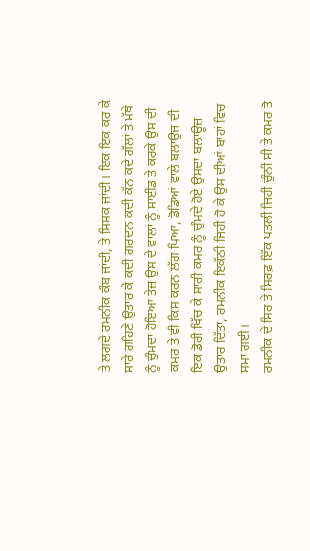ਤੇ ਲਗਦੇ ਰਮਨੀਕ ਕੰਬ ਜਾਂਦੀ, ਤੇ ਸਿਸਕ ਜਾਂਦੀ। ਇਕ ਇਕ ਕਰ ਕੇ ਸਾਰੇ ਗਹਿਣੇ ਉਤਾਰ ਕੇ ਕਦੀ ਗਰਦਨ ਕਦੀ ਕੱਨ ਕਦੇ ਗੱਲਾਂ ਤੇ ਮੱਥੇ ਨੂੰ ਚੁੰਮਦਾ ਹੋਇਆ ਤੇਜ਼ ਉਸ ਦੇ ਵਾਲਾਂ ਨੂੰ ਸਾਈਡ ਤੇ ਕਰਕੇ ਉਸ ਦੀ ਕਮਰ ਤੇ ਵੀ ਕਿਸ ਕਰਨ ਲੱਗ ਪਿਆ, ਡੋਡਿਆਂ ਵਾਲੇ ਬਲਾਉਜ ਦੀ ਇਕ ਡੋਰੀ ਖਿੱਚ ਕੇ ਸਾਰੀ ਕਮਰ ਨੂੰ ਚੁੰਮਦੇ ਹੋਏ ਉਸਦਾ ਬਲਾਊਜ਼ ਉਤਾਰ ਦਿੱਤਾ, ਰਮਨੀਕ ਇਕੱਠੀ ਜਿਹੀ ਹੋ ਕੇ ਉਸ ਦੀਆਂ ਬਾਹਾਂ ਵਿਚ ਸਮਾ ਗਈ।
ਰਮਨੀਕ ਦੇ ਸਿਰ ਤੇ ਸਿਰਫ਼ ਇੱਕ ਪਤਲੀ ਜਿਹੀ ਚੁੰਨੀ ਸੀ ਤੇ ਕਮਰ ਤੋ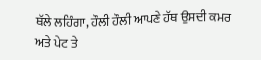ਥੱਲੇ ਲਹਿੰਗਾ, ਹੌਲੀ ਹੌਲੀ ਆਪਣੇ ਹੱਥ ਉਸਦੀ ਕਮਰ ਅਤੇ ਪੇਟ ਤੇ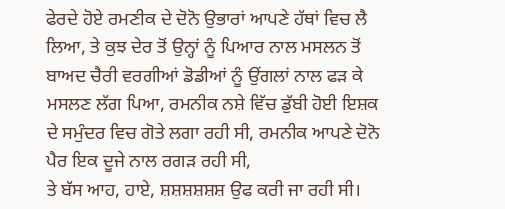ਫੇਰਦੇ ਹੋਏ ਰਮਣੀਕ ਦੇ ਦੋਨੋ ਉਭਾਰਾਂ ਆਪਣੇ ਹੱਥਾਂ ਵਿਚ ਲੈ ਲਿਆ, ਤੇ ਕੁਝ ਦੇਰ ਤੋਂ ਉਨ੍ਹਾਂ ਨੂੰ ਪਿਆਰ ਨਾਲ ਮਸਲਨ ਤੋਂ ਬਾਅਦ ਚੈਰੀ ਵਰਗੀਆਂ ਡੋਡੀਆਂ ਨੂੰ ਉਂਗਲਾਂ ਨਾਲ ਫੜ ਕੇ ਮਸਲਣ ਲੱਗ ਪਿਆ, ਰਮਨੀਕ ਨਸ਼ੇ ਵਿੱਚ ਡੁੱਬੀ ਹੋਈ ਇਸ਼ਕ ਦੇ ਸਮੁੰਦਰ ਵਿਚ ਗੋਤੇ ਲਗਾ ਰਹੀ ਸੀ, ਰਮਨੀਕ ਆਪਣੇ ਦੋਨੋ ਪੈਰ ਇਕ ਦੂਜੇ ਨਾਲ ਰਗੜ ਰਹੀ ਸੀ,
ਤੇ ਬੱਸ ਆਹ, ਹਾਏ, ਸ਼ਸ਼ਸ਼ਸ਼ਸ਼ਸ਼ ਉਫ ਕਰੀ ਜਾ ਰਹੀ ਸੀ।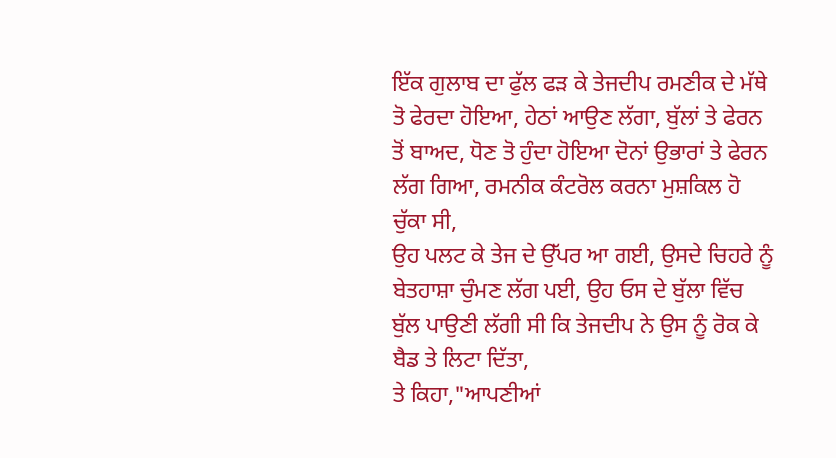ਇੱਕ ਗੁਲਾਬ ਦਾ ਫੁੱਲ ਫੜ ਕੇ ਤੇਜਦੀਪ ਰਮਣੀਕ ਦੇ ਮੱਥੇ ਤੋ ਫੇਰਦਾ ਹੋਇਆ, ਹੇਠਾਂ ਆਉਣ ਲੱਗਾ, ਬੁੱਲਾਂ ਤੇ ਫੇਰਨ ਤੋਂ ਬਾਅਦ, ਧੋਣ ਤੋ ਹੁੰਦਾ ਹੋਇਆ ਦੋਨਾਂ ਉਭਾਰਾਂ ਤੇ ਫੇਰਨ ਲੱਗ ਗਿਆ, ਰਮਨੀਕ ਕੰਟਰੋਲ ਕਰਨਾ ਮੁਸ਼ਕਿਲ ਹੋ ਚੁੱਕਾ ਸੀ,
ਉਹ ਪਲਟ ਕੇ ਤੇਜ ਦੇ ਉੱਪਰ ਆ ਗਈ, ਉਸਦੇ ਚਿਹਰੇ ਨੂੰ ਬੇਤਹਾਸ਼ਾ ਚੁੰਮਣ ਲੱਗ ਪਈ, ਉਹ ਓਸ ਦੇ ਬੁੱਲਾ ਵਿੱਚ ਬੁੱਲ ਪਾਉਣੀ ਲੱਗੀ ਸੀ ਕਿ ਤੇਜਦੀਪ ਨੇ ਉਸ ਨੂੰ ਰੋਕ ਕੇ ਬੈਡ ਤੇ ਲਿਟਾ ਦਿੱਤਾ,
ਤੇ ਕਿਹਾ,"ਆਪਣੀਆਂ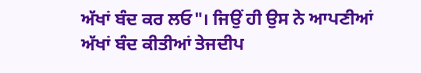ਅੱਖਾਂ ਬੰਦ ਕਰ ਲਓ"। ਜਿਉਂ ਹੀ ਉਸ ਨੇ ਆਪਣੀਆਂ ਅੱਖਾਂ ਬੰਦ ਕੀਤੀਆਂ ਤੇਜਦੀਪ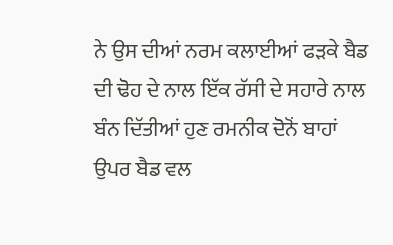ਨੇ ਉਸ ਦੀਆਂ ਨਰਮ ਕਲਾਈਆਂ ਫੜਕੇ ਬੈਡ ਦੀ ਢੋਹ ਦੇ ਨਾਲ ਇੱਕ ਰੱਸੀ ਦੇ ਸਹਾਰੇ ਨਾਲ ਬੰਨ ਦਿੱਤੀਆਂ ਹੁਣ ਰਮਨੀਕ ਦੋਨੋਂ ਬਾਹਾਂ ਉਪਰ ਬੈਡ ਵਲ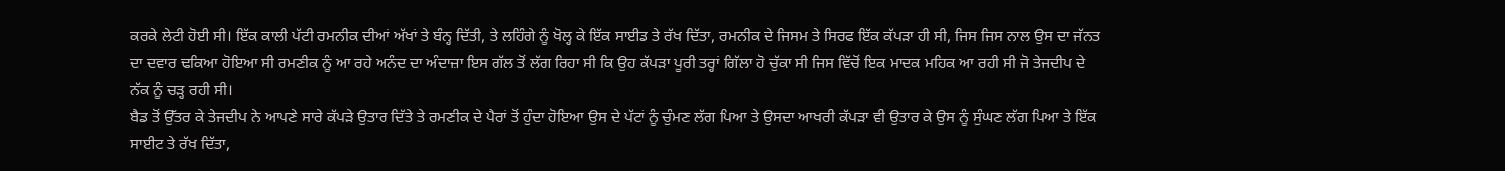ਕਰਕੇ ਲੇਟੀ ਹੋਈ ਸੀ। ਇੱਕ ਕਾਲੀ ਪੱਟੀ ਰਮਨੀਕ ਦੀਆਂ ਅੱਖਾਂ ਤੇ ਬੰਨ੍ਹ ਦਿੱਤੀ, ਤੇ ਲਹਿੰਗੇ ਨੂੰ ਖੋਲ੍ਹ ਕੇ ਇੱਕ ਸਾਈਡ ਤੇ ਰੱਖ ਦਿੱਤਾ, ਰਮਨੀਕ ਦੇ ਜਿਸਮ ਤੇ ਸਿਰਫ ਇੱਕ ਕੱਪੜਾ ਹੀ ਸੀ, ਜਿਸ ਜਿਸ ਨਾਲ ਉਸ ਦਾ ਜੱਨਤ ਦਾ ਦਵਾਰ ਢਕਿਆ ਹੋਇਆ ਸੀ ਰਮਣੀਕ ਨੂੰ ਆ ਰਹੇ ਅਨੰਦ ਦਾ ਅੰਦਾਜ਼ਾ ਇਸ ਗੱਲ ਤੋਂ ਲੱਗ ਰਿਹਾ ਸੀ ਕਿ ਉਹ ਕੱਪੜਾ ਪੂਰੀ ਤਰ੍ਹਾਂ ਗਿੱਲਾ ਹੋ ਚੁੱਕਾ ਸੀ ਜਿਸ ਵਿੱਚੋਂ ਇਕ ਮਾਦਕ ਮਹਿਕ ਆ ਰਹੀ ਸੀ ਜੋ ਤੇਜਦੀਪ ਦੇ ਨੱਕ ਨੂੰ ਚੜ੍ਹ ਰਹੀ ਸੀ।
ਬੈਡ ਤੋਂ ਉੱਤਰ ਕੇ ਤੇਜਦੀਪ ਨੇ ਆਪਣੇ ਸਾਰੇ ਕੱਪੜੇ ਉਤਾਰ ਦਿੱਤੇ ਤੇ ਰਮਣੀਕ ਦੇ ਪੈਰਾਂ ਤੋਂ ਹੁੰਦਾ ਹੋਇਆ ਉਸ ਦੇ ਪੱਟਾਂ ਨੂੰ ਚੁੰਮਣ ਲੱਗ ਪਿਆ ਤੇ ਉਸਦਾ ਆਖਰੀ ਕੱਪੜਾ ਵੀ ਉਤਾਰ ਕੇ ਉਸ ਨੂੰ ਸੁੰਘਣ ਲੱਗ ਪਿਆ ਤੇ ਇੱਕ ਸਾਈਟ ਤੇ ਰੱਖ ਦਿੱਤਾ,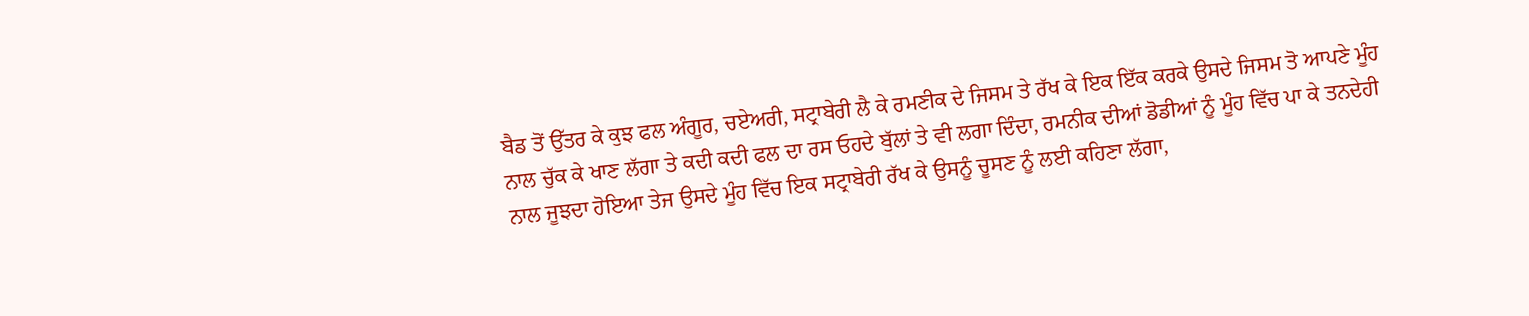ਬੈਡ ਤੋਂ ਉੱਤਰ ਕੇ ਕੁਝ ਫਲ ਅੰਗੂਰ, ਚਏਅਰੀ, ਸਟ੍ਰਾਬੇਰੀ ਲੈ ਕੇ ਰਮਣੀਕ ਦੇ ਜਿਸਮ ਤੇ ਰੱਖ ਕੇ ਇਕ ਇੱਕ ਕਰਕੇ ਉਸਦੇ ਜਿਸਮ ਤੋ ਆਪਣੇ ਮੂੰਹ ਨਾਲ ਚੁੱਕ ਕੇ ਖਾਣ ਲੱਗਾ ਤੇ ਕਦੀ ਕਦੀ ਫਲ ਦਾ ਰਸ ਓਹਦੇ ਬੁੱਲਾਂ ਤੇ ਵੀ ਲਗਾ ਦਿੰਦਾ, ਰਮਨੀਕ ਦੀਆਂ ਡੋਡੀਆਂ ਨੂੰ ਮੂੰਹ ਵਿੱਚ ਪਾ ਕੇ ਤਨਦੇਹੀ ਨਾਲ ਜੂਝਦਾ ਹੋਇਆ ਤੇਜ ਉਸਦੇ ਮੂੰਹ ਵਿੱਚ ਇਕ ਸਟ੍ਰਾਬੇਰੀ ਰੱਖ ਕੇ ਉਸਨੂੰ ਚੂਸਣ ਨੂੰ ਲਈ ਕਹਿਣਾ ਲੱਗਾ,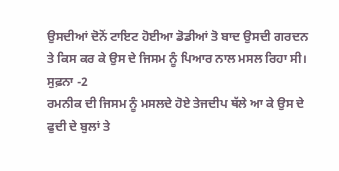ਉਸਦੀਆਂ ਦੋਨੋਂ ਟਾਇਟ ਹੋਈਆ ਡੋਡੀਆਂ ਤੋ ਬਾਦ ਉਸਦੀ ਗਰਦਨ ਤੇ ਕਿਸ ਕਰ ਕੇ ਉਸ ਦੇ ਜਿਸਮ ਨੂੰ ਪਿਆਰ ਨਾਲ ਮਸਲ ਰਿਹਾ ਸੀ।
ਸੁਫ਼ਨਾ -2
ਰਮਨੀਕ ਦੀ ਜਿਸਮ ਨੂੰ ਮਸਲਦੇ ਹੋਏ ਤੇਜਦੀਪ ਥੱਲੇ ਆ ਕੇ ਉਸ ਦੇ ਫੁਦੀ ਦੇ ਬੁਲਾਂ ਤੇ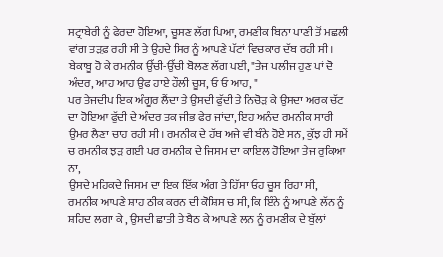ਸਟ੍ਰਾਬੇਰੀ ਨੂੰ ਫੇਰਦਾ ਹੋਇਆ, ਚੂਸਣ ਲੱਗ ਪਿਆ, ਰਮਣੀਕ ਬਿਨਾ ਪਾਣੀ ਤੋਂ ਮਛਲੀ ਵਾਂਗ ਤੜਫ਼ ਰਹੀ ਸੀ ਤੇ ਉਹਦੇ ਸਿਰ ਨੂੰ ਆਪਣੇ ਪੱਟਾਂ ਵਿਚਕਾਰ ਦੱਬ ਰਹੀ ਸੀ। ਬੇਕਾਬੂ ਹੋ ਕੇ ਰਮਨੀਕ ਉੱਚੀ-ਉੱਚੀ ਬੋਲਣ ਲੱਗ ਪਈ, "ਤੇਜ ਪਲੀਜ ਹੁਣ ਪਾਂ ਦੋ ਅੰਦਰ, ਆਹ ਆਹ ਉਫ ਹਾਏ ਹੌਲੀ ਚੂਸ, ਓ ਓ ਆਹ, "
ਪਰ ਤੇਜਦੀਪ ਇਕ ਅੰਗੂਰ ਲੈਂਦਾ ਤੇ ਉਸਦੀ ਫੁੱਦੀ ਤੇ ਨਿਚੋੜ ਕੇ ਉਸਦਾ ਅਰਕ ਚੱਟ ਦਾ ਹੋਇਆ ਫੁੱਦੀ ਦੇ ਅੰਦਰ ਤਕ ਜੀਭ ਫੇਰ ਜਾਂਦਾ, ਇਹ ਅਨੰਦ ਰਮਨੀਕ ਸਾਰੀ ਉਮਰ ਲੈਣਾ ਚਾਹ ਰਹੀ ਸੀ। ਰਮਨੀਕ ਦੇ ਹੱਥ ਅਜੇ ਵੀ ਬੰਨੇ ਹੋਏ ਸਨ, ਕੁੱਝ ਹੀ ਸਮੇਂ ਚ ਰਮਨੀਕ ਝੜ ਗਈ ਪਰ ਰਮਨੀਕ ਦੇ ਜਿਸਮ ਦਾ ਕਾਇਲ ਹੋਇਆ ਤੇਜ ਰੁਕਿਆ ਨਾ,
ਉਸਦੇ ਮਹਿਕਦੇ ਜਿਸਮ ਦਾ ਇਕ ਇੱਕ ਅੰਗ ਤੇ ਹਿੱਸਾ ਓਹ ਚੂਸ ਰਿਹਾ ਸੀ,
ਰਮਨੀਕ ਆਪਣੇ ਸ਼ਾਹ ਠੀਕ ਕਰਨ ਦੀ ਕੋਸ਼ਿਸ ਚ ਸੀ, ਕਿ ਇੰਨੇ ਨੂੰ ਆਪਣੇ ਲੱਨ ਨੂੰ ਸ਼ਹਿਦ ਲਗਾ ਕੇ , ਉਸਦੀ ਛਾਤੀ ਤੇ ਬੈਠ ਕੇ ਆਪਣੇ ਲਨ ਨੂੰ ਰਮਣੀਕ ਦੇ ਬੁੱਲਾਂ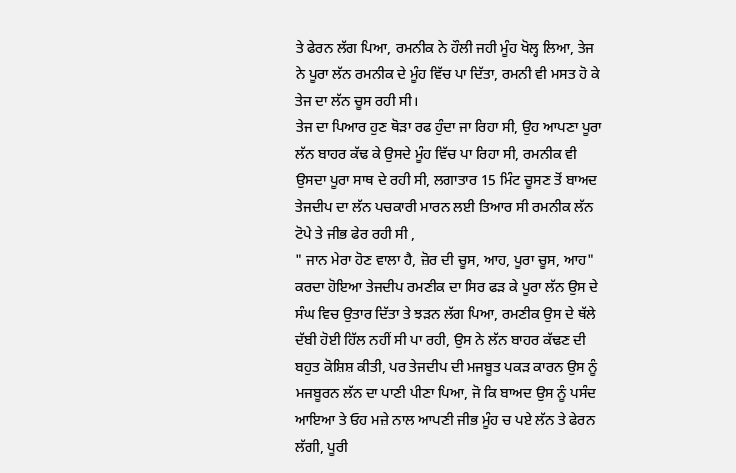ਤੇ ਫੇਰਨ ਲੱਗ ਪਿਆ, ਰਮਨੀਕ ਨੇ ਹੌਲੀ ਜਹੀ ਮੂੰਹ ਖੋਲ੍ਹ ਲਿਆ, ਤੇਜ ਨੇ ਪੂਰਾ ਲੱਨ ਰਮਨੀਕ ਦੇ ਮੂੰਹ ਵਿੱਚ ਪਾ ਦਿੱਤਾ, ਰਮਨੀ ਵੀ ਮਸਤ ਹੋ ਕੇ ਤੇਜ ਦਾ ਲੱਨ ਚੂਸ ਰਹੀ ਸੀ।
ਤੇਜ ਦਾ ਪਿਆਰ ਹੁਣ ਥੋੜਾ ਰਫ ਹੁੰਦਾ ਜਾ ਰਿਹਾ ਸੀ, ਉਹ ਆਪਣਾ ਪੂਰਾ ਲੱਨ ਬਾਹਰ ਕੱਢ ਕੇ ਉਸਦੇ ਮੂੰਹ ਵਿੱਚ ਪਾ ਰਿਹਾ ਸੀ, ਰਮਨੀਕ ਵੀ ਉਸਦਾ ਪੂਰਾ ਸਾਥ ਦੇ ਰਹੀ ਸੀ, ਲਗਾਤਾਰ 15 ਮਿੰਟ ਚੂਸਣ ਤੋਂ ਬਾਅਦ ਤੇਜਦੀਪ ਦਾ ਲੱਨ ਪਚਕਾਰੀ ਮਾਰਨ ਲਈ ਤਿਆਰ ਸੀ ਰਮਨੀਕ ਲੱਨ ਟੋਪੇ ਤੇ ਜੀਭ ਫੇਰ ਰਹੀ ਸੀ ,
" ਜਾਨ ਮੇਰਾ ਹੋਣ ਵਾਲਾ ਹੈ, ਜ਼ੋਰ ਦੀ ਚੂਸ, ਆਹ, ਪੂਰਾ ਚੂਸ, ਆਹ"
ਕਰਦਾ ਹੋਇਆ ਤੇਜਦੀਪ ਰਮਣੀਕ ਦਾ ਸਿਰ ਫੜ ਕੇ ਪੂਰਾ ਲੱਨ ਉਸ ਦੇ ਸੰਘ ਵਿਚ ਉਤਾਰ ਦਿੱਤਾ ਤੇ ਝੜਨ ਲੱਗ ਪਿਆ, ਰਮਣੀਕ ਉਸ ਦੇ ਥੱਲੇ ਦੱਬੀ ਹੋਈ ਹਿੱਲ ਨਹੀਂ ਸੀ ਪਾ ਰਹੀ, ਉਸ ਨੇ ਲੱਨ ਬਾਹਰ ਕੱਢਣ ਦੀ ਬਹੁਤ ਕੋਸ਼ਿਸ਼ ਕੀਤੀ, ਪਰ ਤੇਜਦੀਪ ਦੀ ਮਜਬੂਤ ਪਕੜ ਕਾਰਨ ਉਸ ਨੂੰ ਮਜਬੂਰਨ ਲੱਨ ਦਾ ਪਾਣੀ ਪੀਣਾ ਪਿਆ, ਜੋ ਕਿ ਬਾਅਦ ਉਸ ਨੂੰ ਪਸੰਦ ਆਇਆ ਤੇ ਓਹ ਮਜ਼ੇ ਨਾਲ ਆਪਣੀ ਜੀਭ ਮੂੰਹ ਚ ਪਏ ਲੱਨ ਤੇ ਫੇਰਨ ਲੱਗੀ, ਪੂਰੀ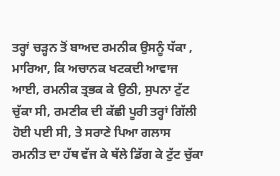ਤਰ੍ਹਾਂ ਚੜ੍ਹਨ ਤੋਂ ਬਾਅਦ ਰਮਨੀਕ ਉਸਨੂੰ ਧੱਕਾ , ਮਾਰਿਆ, ਕਿ ਅਚਾਨਕ ਖਟਕਦੀ ਆਵਾਜ ਆਈ, ਰਮਨੀਕ ਤ੍ਰਭਕ ਕੇ ਉਠੀ, ਸੁਪਨਾ ਟੁੱਟ ਚੁੱਕਾ ਸੀ, ਰਮਣੀਕ ਦੀ ਕੱਛੀ ਪੂਰੀ ਤਰ੍ਹਾਂ ਗਿੱਲੀ ਹੋਈ ਪਈ ਸੀ, ਤੇ ਸਰਾਣੇ ਪਿਆ ਗਲਾਸ ਰਮਨੀਤ ਦਾ ਹੱਥ ਵੱਜ ਕੇ ਥੱਲੇ ਡਿੱਗ ਕੇ ਟੁੱਟ ਚੁੱਕਾ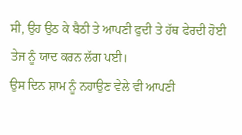ਸੀ, ਉਹ ਉਠ ਕੇ ਬੈਠੀ ਤੇ ਆਪਣੀ ਫੁਦੀ ਤੇ ਹੱਥ ਫੇਰਦੀ ਹੋਈ ਤੇਜ ਨੂੰ ਯਾਦ ਕਰਨ ਲੱਗ ਪਈ।
ਉਸ ਦਿਨ ਸ਼ਾਮ ਨੂੰ ਨਹਾਉਣ ਵੇਲੇ ਵੀ ਆਪਣੀ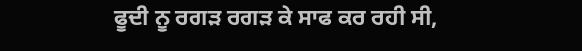ਫੂਦੀ ਨੂ ਰਗੜ ਰਗੜ ਕੇ ਸਾਫ ਕਰ ਰਹੀ ਸੀ,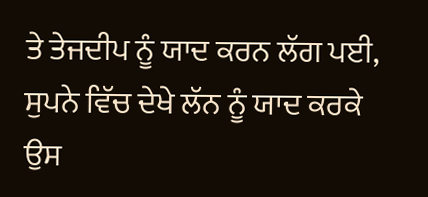ਤੇ ਤੇਜਦੀਪ ਨੂੰ ਯਾਦ ਕਰਨ ਲੱਗ ਪਈ, ਸੁਪਨੇ ਵਿੱਚ ਦੇਖੇ ਲੱਨ ਨੂੰ ਯਾਦ ਕਰਕੇ ਉਸ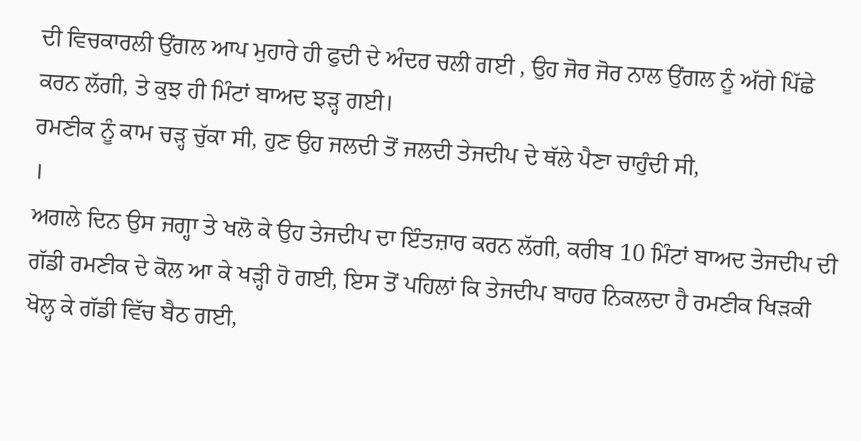ਦੀ ਵਿਚਕਾਰਲੀ ਉਂਗਲ ਆਪ ਮੁਹਾਰੇ ਹੀ ਫੁਦੀ ਦੇ ਅੰਦਰ ਚਲੀ ਗਈ , ਉਹ ਜੋਰ ਜੋਰ ਨਾਲ ਉਂਗਲ ਨੂੰ ਅੱਗੇ ਪਿੱਛੇ ਕਰਨ ਲੱਗੀ, ਤੇ ਕੁਝ ਹੀ ਮਿੰਟਾਂ ਬਾਅਦ ਝੜ੍ਹ ਗਈ।
ਰਮਣੀਕ ਨੂੰ ਕਾਮ ਚੜ੍ਹ ਚੁੱਕਾ ਸੀ, ਹੁਣ ਉਹ ਜਲਦੀ ਤੋਂ ਜਲਦੀ ਤੇਜਦੀਪ ਦੇ ਥੱਲੇ ਪੈਣਾ ਚਾਹੁੰਦੀ ਸੀ,
।
ਅਗਲੇ ਦਿਨ ਉਸ ਜਗ੍ਹਾ ਤੇ ਖਲੋ ਕੇ ਉਹ ਤੇਜਦੀਪ ਦਾ ਇੰਤਜ਼ਾਰ ਕਰਨ ਲੱਗੀ, ਕਰੀਬ 10 ਮਿੰਟਾਂ ਬਾਅਦ ਤੇਜਦੀਪ ਦੀ ਗੱਡੀ ਰਮਣੀਕ ਦੇ ਕੋਲ ਆ ਕੇ ਖੜ੍ਹੀ ਹੋ ਗਈ, ਇਸ ਤੋਂ ਪਹਿਲਾਂ ਕਿ ਤੇਜਦੀਪ ਬਾਹਰ ਨਿਕਲਦਾ ਹੈ ਰਮਣੀਕ ਖਿੜਕੀ ਖੋਲ੍ਹ ਕੇ ਗੱਡੀ ਵਿੱਚ ਬੈਠ ਗਈ,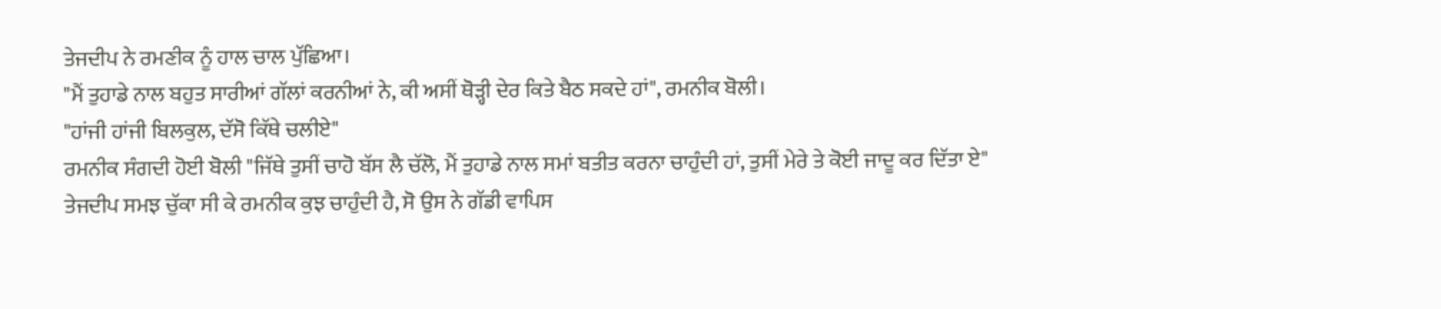ਤੇਜਦੀਪ ਨੇ ਰਮਣੀਕ ਨੂੰ ਹਾਲ ਚਾਲ ਪੁੱਛਿਆ।
"ਮੈਂ ਤੁਹਾਡੇ ਨਾਲ ਬਹੁਤ ਸਾਰੀਆਂ ਗੱਲਾਂ ਕਰਨੀਆਂ ਨੇ, ਕੀ ਅਸੀਂ ਥੋੜ੍ਹੀ ਦੇਰ ਕਿਤੇ ਬੈਠ ਸਕਦੇ ਹਾਂ", ਰਮਨੀਕ ਬੋਲੀ।
"ਹਾਂਜੀ ਹਾਂਜੀ ਬਿਲਕੁਲ, ਦੱਸੋ ਕਿੱਥੇ ਚਲੀਏ"
ਰਮਨੀਕ ਸੰਗਦੀ ਹੋਈ ਬੋਲੀ "ਜਿੱਥੇ ਤੁਸੀਂ ਚਾਹੋ ਬੱਸ ਲੈ ਚੱਲੋ, ਮੈਂ ਤੁਹਾਡੇ ਨਾਲ ਸਮਾਂ ਬਤੀਤ ਕਰਨਾ ਚਾਹੁੰਦੀ ਹਾਂ, ਤੁਸੀਂ ਮੇਰੇ ਤੇ ਕੋਈ ਜਾਦੂ ਕਰ ਦਿੱਤਾ ਏ"
ਤੇਜਦੀਪ ਸਮਝ ਚੁੱਕਾ ਸੀ ਕੇ ਰਮਨੀਕ ਕੁਝ ਚਾਹੁੰਦੀ ਹੈ, ਸੋ ਉਸ ਨੇ ਗੱਡੀ ਵਾਪਿਸ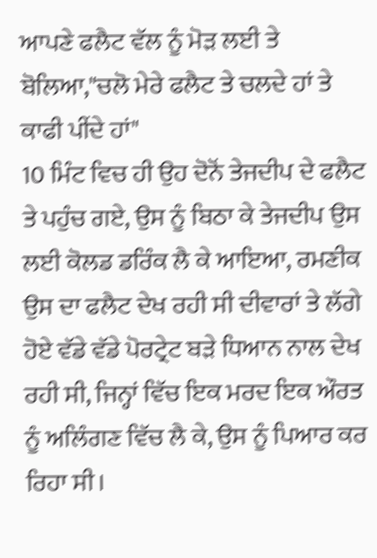ਆਪਣੇ ਫਲੈਟ ਵੱਲ ਨੂੰ ਮੋੜ ਲਈ ਤੇ ਬੋਲਿਆ,"ਚਲੋ ਮੇਰੇ ਫਲੈਟ ਤੇ ਚਲਦੇ ਹਾਂ ਤੇ ਕਾਫੀ ਪੀਂਦੇ ਹਾਂ"
10 ਮਿੰਟ ਵਿਚ ਹੀ ਉਹ ਦੋਨੋਂ ਤੇਜਦੀਪ ਦੇ ਫਲੈਟ ਤੇ ਪਹੁੰਚ ਗਏ, ਉਸ ਨੂੰ ਬਿਠਾ ਕੇ ਤੇਜਦੀਪ ਉਸ ਲਈ ਕੋਲਡ ਡਰਿੰਕ ਲੈ ਕੇ ਆਇਆ, ਰਮਣੀਕ ਉਸ ਦਾ ਫਲੈਟ ਦੇਖ ਰਹੀ ਸੀ ਦੀਵਾਰਾਂ ਤੇ ਲੱਗੇ ਹੋਏ ਵੱਡੇ ਵੱਡੇ ਪੋਰਟ੍ਰੇਟ ਬੜੇ ਧਿਆਨ ਨਾਲ ਦੇਖ ਰਹੀ ਸੀ, ਜਿਨ੍ਹਾਂ ਵਿੱਚ ਇਕ ਮਰਦ ਇਕ ਔਰਤ ਨੂੰ ਅਲਿੰਗਣ ਵਿੱਚ ਲੈ ਕੇ, ਉਸ ਨੂੰ ਪਿਆਰ ਕਰ ਰਿਹਾ ਸੀ।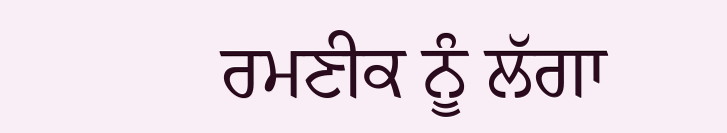ਰਮਣੀਕ ਨੂੰ ਲੱਗਾ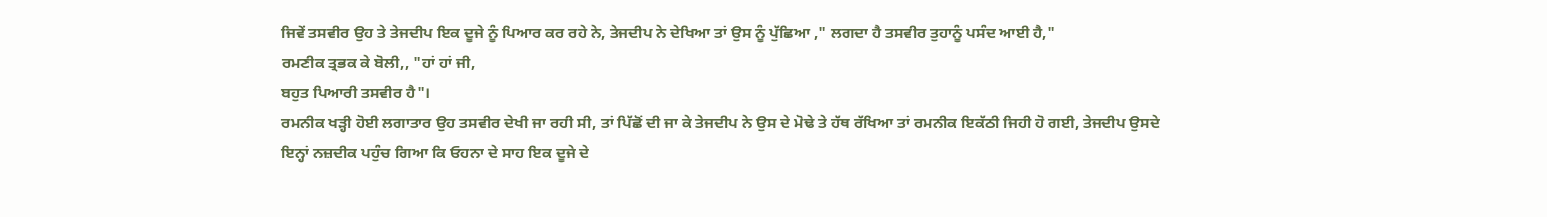ਜਿਵੇਂ ਤਸਵੀਰ ਉਹ ਤੇ ਤੇਜਦੀਪ ਇਕ ਦੂਜੇ ਨੂੰ ਪਿਆਰ ਕਰ ਰਹੇ ਨੇ, ਤੇਜਦੀਪ ਨੇ ਦੇਖਿਆ ਤਾਂ ਉਸ ਨੂੰ ਪੁੱਛਿਆ ," ਲਗਦਾ ਹੈ ਤਸਵੀਰ ਤੁਹਾਨੂੰ ਪਸੰਦ ਆਈ ਹੈ,"
ਰਮਣੀਕ ਤ੍ਰਭਕ ਕੇ ਬੋਲੀ,, "ਹਾਂ ਹਾਂ ਜੀ,
ਬਹੁਤ ਪਿਆਰੀ ਤਸਵੀਰ ਹੈ"।
ਰਮਨੀਕ ਖੜ੍ਹੀ ਹੋਈ ਲਗਾਤਾਰ ਉਹ ਤਸਵੀਰ ਦੇਖੀ ਜਾ ਰਹੀ ਸੀ, ਤਾਂ ਪਿੱਛੋਂ ਦੀ ਜਾ ਕੇ ਤੇਜਦੀਪ ਨੇ ਉਸ ਦੇ ਮੋਢੇ ਤੇ ਹੱਥ ਰੱਖਿਆ ਤਾਂ ਰਮਨੀਕ ਇਕੱਠੀ ਜਿਹੀ ਹੋ ਗਈ, ਤੇਜਦੀਪ ਉਸਦੇ ਇਨ੍ਹਾਂ ਨਜ਼ਦੀਕ ਪਹੁੰਚ ਗਿਆ ਕਿ ਓਹਨਾ ਦੇ ਸਾਹ ਇਕ ਦੂਜੇ ਦੇ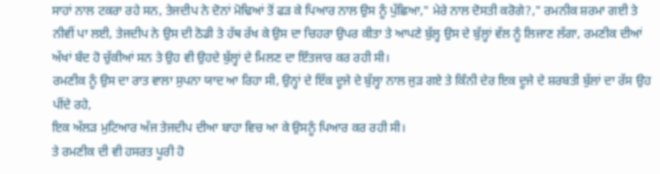ਸਾਹਾਂ ਨਾਲ ਟਕਰਾ ਰਹੇ ਸਨ, ਤੇਜਦੀਪ ਨੇ ਦੋਨਾਂ ਮੋਢਿਆਂ ਤੋਂ ਫੜ ਕੇ ਪਿਆਰ ਨਾਲ ਉਸ ਨੂੰ ਪੁੱਛਿਆ," ਮੇਰੇ ਨਾਲ ਦੋਸਤੀ ਕਰੋਗੇ?," ਰਮਨੀਕ ਸ਼ਰਮਾ ਗਈ ਤੇ ਨੀਵੀਂ ਪਾ ਲਈ, ਤੇਜਦੀਪ ਨੇ ਉਸ ਦੀ ਠੋਡੀ ਤੇ ਹੱਥ ਰੱਖ ਕੇ ਉਸ ਦਾ ਚਿਹਰਾ ਉਪਰ ਕੀਤਾ ਤੇ ਆਪਣੇ ਬੁੱਲ੍ਹ ਉਸ ਦੇ ਬੁੱਲ੍ਹਾਂ ਵੱਲ ਨੂੰ ਲਿਜਾਣ ਲੱਗਾ, ਰਮਣੀਕ ਦੀਆਂ ਅੱਖਾਂ ਬੰਦ ਹੋ ਚੁੱਕੀਆਂ ਸਨ ਤੇ ਉਹ ਵੀ ਉਹਦੇ ਬੁੱਲ੍ਹਾਂ ਦੇ ਮਿਲਣ ਦਾ ਇੰਤਜਾਰ ਕਰ ਰਹੀ ਸੀ।
ਰਮਣੀਕ ਨੂੰ ਉਸ ਦਾ ਰਾਤ ਵਾਲਾ ਸੁਪਨਾ ਯਾਦ ਆ ਰਿਹਾ ਸੀ, ਉਨ੍ਹਾਂ ਦੇ ਇੱਕ ਦੂਜੇ ਦੇ ਬੁੱਲ੍ਹਾ ਨਾਲ ਜੁੜ ਗਏ ਤੇ ਕਿੰਨੀ ਦੇਰ ਇਕ ਦੂਜੇ ਦੇ ਸ਼ਰਬਤੀ ਬੁੱਲਾਂ ਦਾ ਰੱਸ ਉਹ ਪੀਂਦੇ ਰਹੇ,
ਇਕ ਅੱਲੜ ਮੁਟਿਆਰ ਅੱਜ ਤੇਜਦੀਪ ਦੀਆ ਬਾਹਾ ਵਿਚ ਆ ਕੇ ਉਸਨੂੰ ਪਿਆਰ ਕਰ ਰਹੀ ਸੀ।
ਤੇ ਰਮਣੀਕ ਦੀ ਵੀ ਹਸਰਤ ਪੂਰੀ ਹੋ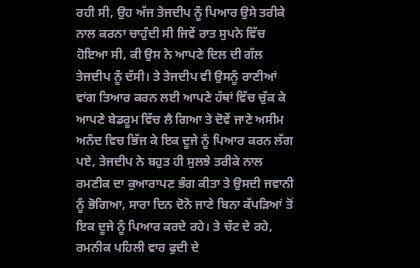ਰਹੀ ਸੀ, ਉਹ ਅੱਜ ਤੇਜਦੀਪ ਨੂੰ ਪਿਆਰ ਉਸੇ ਤਰੀਕੇ ਨਾਲ ਕਰਨਾ ਚਾਹੁੰਦੀ ਸੀ ਜਿਵੇਂ ਰਾਤ ਸੁਪਨੇ ਵਿੱਚ ਹੋਇਆ ਸੀ, ਕੀ ਉਸ ਨੇ ਆਪਣੇ ਦਿਲ ਦੀ ਗੱਲ ਤੇਜਦੀਪ ਨੂੰ ਦੱਸੀ। ਤੇ ਤੇਜਦੀਪ ਵੀ ਉਸਨੂੰ ਰਾਣੀਆਂ ਵਾਂਗ ਤਿਆਰ ਕਰਨ ਲਈ ਆਪਣੇ ਹੱਥਾਂ ਵਿੱਚ ਚੁੱਕ ਕੇ ਆਪਣੇ ਬੇਡਰੂਮ ਵਿੱਚ ਲੈ ਗਿਆ ਤੇ ਦੋਵੇਂ ਜਾਣੇ ਅਸੀਮ ਅਨੰਦ ਵਿਚ ਭਿੱਜ ਕੇ ਇਕ ਦੂਜੇ ਨੂੰ ਪਿਆਰ ਕਰਨ ਲੱਗ ਪਏ, ਤੇਜਦੀਪ ਨੇ ਬਹੁਤ ਹੀ ਸੁਲਝੇ ਤਰੀਕੇ ਨਾਲ ਰਮਣੀਕ ਦਾ ਕੁਆਰਾਪਣ ਭੰਗ ਕੀਤਾ ਤੇ ਉਸਦੀ ਜਵਾਨੀ ਨੂੰ ਭੋਗਿਆ, ਸਾਰਾ ਦਿਨ ਦੋਨੋ ਜਾਣੇ ਬਿਨਾ ਕੱਪੜਿਆਂ ਤੋਂ ਇਕ ਦੂਜੇ ਨੂੰ ਪਿਆਰ ਕਰਦੇ ਰਹੇ। ਤੇ ਚੱਟ ਦੇ ਰਹੇ, ਰਮਨੀਕ ਪਹਿਲੀ ਵਾਰ ਫੁਦੀ ਦੇ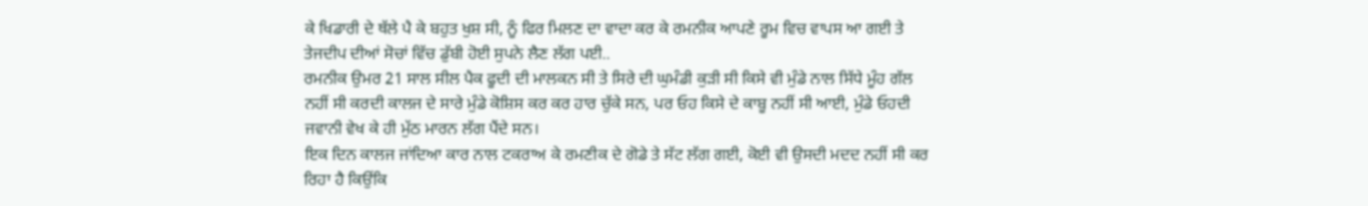ਕੇ ਖਿਡਾਰੀ ਦੇ ਥੱਲੇ ਪੈ ਕੇ ਬਹੁਤ ਖੁਸ਼ ਸੀ, ਨੂੰ ਫਿਰ ਮਿਲਣ ਦਾ ਵਾਦਾ ਕਰ ਕੇ ਰਮਨੀਕ ਆਪਣੇ ਰੂਮ ਵਿਚ ਵਾਪਸ ਆ ਗਈ ਤੇ ਤੇਜਦੀਪ ਦੀਆਂ ਸੋਚਾਂ ਵਿੱਚ ਡੁੱਬੀ ਹੋਈ ਸੁਪਨੇ ਲੈਣ ਲੱਗ ਪਈ..
ਰਮਨੀਕ ਉਮਰ 21 ਸਾਲ ਸੀਲ ਪੈਕ ਫੂਦੀ ਦੀ ਮਾਲਕਨ ਸੀ ਤੇ ਸਿਰੇ ਦੀ ਘੁਮੰਡੀ ਕੁੜੀ ਸੀ ਕਿਸੇ ਵੀ ਮੁੰਡੇ ਨਾਲ ਸਿੱਧੇ ਮੂੰਹ ਗੱਲ ਨਹੀਂ ਸੀ ਕਰਦੀ ਕਾਲਜ ਦੇ ਸਾਰੇ ਮੁੰਡੇ ਕੋਸ਼ਿਸ ਕਰ ਕਰ ਹਾਰ ਚੁੱਕੇ ਸਨ, ਪਰ ਓਹ ਕਿਸੇ ਦੇ ਕਾਬੂ ਨਹੀਂ ਸੀ ਆਈ, ਮੁੰਡੇ ਓਹਦੀ ਜਵਾਨੀ ਵੇਖ ਕੇ ਹੀ ਮੁੱਠ ਮਾਰਨ ਲੱਗ ਪੈਂਦੇ ਸਨ।
ਇਕ ਦਿਨ ਕਾਲਜ ਜਾਂਦਿਆ ਕਾਰ ਨਾਲ ਟਕਰਾਅ ਕੇ ਰਮਣੀਕ ਦੇ ਗੋਡੇ ਤੇ ਸੱਟ ਲੱਗ ਗਈ, ਕੋਈ ਵੀ ਉਸਦੀ ਮਦਦ ਨਹੀਂ ਸੀ ਕਰ ਰਿਹਾ ਹੈ ਕਿਉਂਕਿ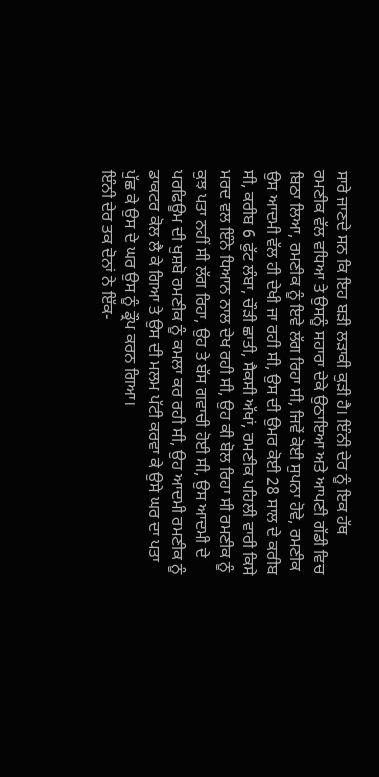ਸਾਰੇ ਜਾਣਦੇ ਸਨ ਕਿ ਇਹ ਬੜੀ ਲੜਾਕੀ ਕੁੜੀ ਹੈ। ਇੰਨੀ ਦੇਰ ਨੂੰ ਇਕ ਹੱਥ ਰਮਣੀਕ ਵੱਲ ਵਧਿਆ ਤੇ ਉਸਨੂੰ ਸਹਾਰਾ ਦੇਕੇ ਉਠਾਇਆ ਅਤੇ ਆਪਣੀ ਗੱਡੀ ਵਿਚ ਬਿਠਾ ਲਿਆ, ਰਮਣੀਕ ਨੂੰ ਇਵੇ ਲੱਗ ਰਿਹਾ ਸੀ, ਜਿਵੇਂ ਕੋਈ ਸੁਪਨਾ ਹੋਵੇ, ਰਮਣੀਕ ਉਸ ਆਦਮੀ ਵੱਲ ਹੀ ਦੇਖੀ ਜਾ ਰਹੀ ਸੀ, ਉਸ ਦੀ ਉਮਰ ਕੋਈ 28 ਸਾਲ ਦੇ ਕਰੀਬ ਸੀ, ਕਰੀਬ 6 ਫੁੱਟ ਲੰਬਾ, ਚੌੜੀ ਛਾਤੀ, ਸੈਕਸੀ ਅੱਖਾਂ, ਰਮਣੀਕ ਪਹਿਲੀ ਵਾਰੀ ਕਿਸੇ ਮਰਦ ਵਲ ਇੰਨੇ ਧਿਆਨ ਨਾਲ ਦੇਖ ਰਹੀ ਸੀ, ਉਹ ਕੀ ਬੋਲ ਰਿਹਾ ਸੀ ਰਮਣੀਕ ਨੂੰ ਕੁਝ ਪਤਾ ਨਹੀਂ ਸੀ ਲੱਗ ਰਿਹਾ, ਉਹ ਤੇ ਬੱਸ ਗਵਾਚੀ ਹੋਈ ਸੀ, ਉਸ ਆਦਮੀ ਦੇ ਪਰਫਿਊਮ ਦੀ ਖੁਸ਼ਬੋ ਰਮਣੀਕ ਨੂੰ ਕਮਲਾ ਕਰ ਰਹੀ ਸੀ, ਉਹ ਆਦਮੀ ਰਮਣੀਕ ਨੂੰ ਡਾਕਟਰ ਕੋਲ ਲੈ ਕੇ ਗਿਆ ਤੇ ਉਸ ਦੀ ਮਲਮ ਪੱਟੀ ਕਰਵਾ ਕੇ ਉਸੇ ਘਰ ਦਾ ਪਤਾ ਪੁੱਛ ਕੇ ਉਸ ਦੇ ਘਰ ਉਸ ਨੂੰ ਡ੍ਰੌਪ ਕਰਨ ਗਿਆ।
ਇੰਨੀ ਦੇਰ ਤਕ ਦੋਨਾਂ ਨੇ ਇੱਕ-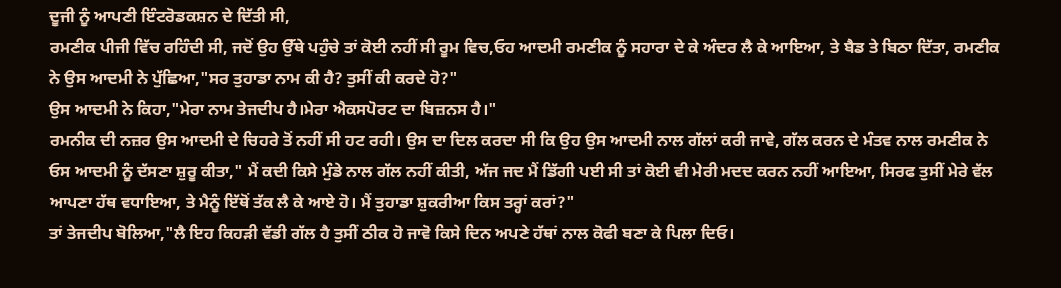ਦੂਜੀ ਨੂੰ ਆਪਣੀ ਇੰਟਰੋਡਕਸ਼ਨ ਦੇ ਦਿੱਤੀ ਸੀ,
ਰਮਣੀਕ ਪੀਜੀ ਵਿੱਚ ਰਹਿੰਦੀ ਸੀ, ਜਦੋਂ ਉਹ ਉੱਥੇ ਪਹੁੰਚੇ ਤਾਂ ਕੋਈ ਨਹੀਂ ਸੀ ਰੂਮ ਵਿਚ,ਓਹ ਆਦਮੀ ਰਮਣੀਕ ਨੂੰ ਸਹਾਰਾ ਦੇ ਕੇ ਅੰਦਰ ਲੈ ਕੇ ਆਇਆ, ਤੇ ਬੈਡ ਤੇ ਬਿਠਾ ਦਿੱਤਾ, ਰਮਣੀਕ ਨੇ ਉਸ ਆਦਮੀ ਨੇ ਪੁੱਛਿਆ,"ਸਰ ਤੁਹਾਡਾ ਨਾਮ ਕੀ ਹੈ? ਤੁਸੀਂ ਕੀ ਕਰਦੇ ਹੋ?"
ਉਸ ਆਦਮੀ ਨੇ ਕਿਹਾ,"ਮੇਰਾ ਨਾਮ ਤੇਜਦੀਪ ਹੈ।ਮੇਰਾ ਐਕਸਪੋਰਟ ਦਾ ਬਿਜ਼ਨਸ ਹੈ।"
ਰਮਨੀਕ ਦੀ ਨਜ਼ਰ ਉਸ ਆਦਮੀ ਦੇ ਚਿਹਰੇ ਤੋਂ ਨਹੀਂ ਸੀ ਹਟ ਰਹੀ। ਉਸ ਦਾ ਦਿਲ ਕਰਦਾ ਸੀ ਕਿ ਉਹ ਉਸ ਆਦਮੀ ਨਾਲ ਗੱਲਾਂ ਕਰੀ ਜਾਵੇ, ਗੱਲ ਕਰਨ ਦੇ ਮੰਤਵ ਨਾਲ ਰਮਣੀਕ ਨੇ ਓਸ ਆਦਮੀ ਨੂੰ ਦੱਸਣਾ ਸ਼ੁਰੂ ਕੀਤਾ," ਮੈਂ ਕਦੀ ਕਿਸੇ ਮੁੰਡੇ ਨਾਲ ਗੱਲ ਨਹੀਂ ਕੀਤੀ, ਅੱਜ ਜਦ ਮੈਂ ਡਿੱਗੀ ਪਈ ਸੀ ਤਾਂ ਕੋਈ ਵੀ ਮੇਰੀ ਮਦਦ ਕਰਨ ਨਹੀਂ ਆਇਆ, ਸਿਰਫ ਤੁਸੀਂ ਮੇਰੇ ਵੱਲ ਆਪਣਾ ਹੱਥ ਵਧਾਇਆ, ਤੇ ਮੈਨੂੰ ਇੱਥੋਂ ਤੱਕ ਲੈ ਕੇ ਆਏ ਹੋ। ਮੈਂ ਤੁਹਾਡਾ ਸ਼ੁਕਰੀਆ ਕਿਸ ਤਰ੍ਹਾਂ ਕਰਾਂ?"
ਤਾਂ ਤੇਜਦੀਪ ਬੋਲਿਆ,"ਲੈ ਇਹ ਕਿਹੜੀ ਵੱਡੀ ਗੱਲ ਹੈ ਤੁਸੀਂ ਠੀਕ ਹੋ ਜਾਵੋ ਕਿਸੇ ਦਿਨ ਅਪਣੇ ਹੱਥਾਂ ਨਾਲ ਕੋਫੀ ਬਣਾ ਕੇ ਪਿਲਾ ਦਿਓ।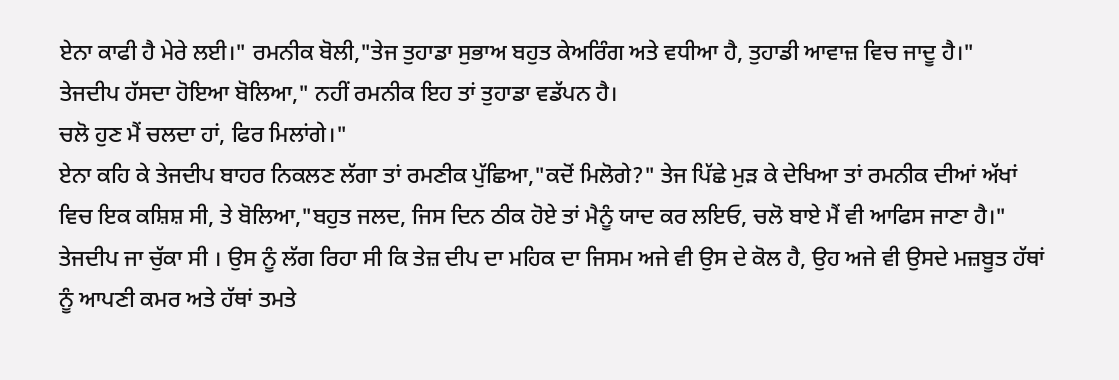ਏਨਾ ਕਾਫੀ ਹੈ ਮੇਰੇ ਲਈ।" ਰਮਨੀਕ ਬੋਲੀ,"ਤੇਜ ਤੁਹਾਡਾ ਸੁਭਾਅ ਬਹੁਤ ਕੇਅਰਿੰਗ ਅਤੇ ਵਧੀਆ ਹੈ, ਤੁਹਾਡੀ ਆਵਾਜ਼ ਵਿਚ ਜਾਦੂ ਹੈ।"
ਤੇਜਦੀਪ ਹੱਸਦਾ ਹੋਇਆ ਬੋਲਿਆ," ਨਹੀਂ ਰਮਨੀਕ ਇਹ ਤਾਂ ਤੁਹਾਡਾ ਵਡੱਪਨ ਹੈ।
ਚਲੋ ਹੁਣ ਮੈਂ ਚਲਦਾ ਹਾਂ, ਫਿਰ ਮਿਲਾਂਗੇ।"
ਏਨਾ ਕਹਿ ਕੇ ਤੇਜਦੀਪ ਬਾਹਰ ਨਿਕਲਣ ਲੱਗਾ ਤਾਂ ਰਮਣੀਕ ਪੁੱਛਿਆ,"ਕਦੋਂ ਮਿਲੋਗੇ?" ਤੇਜ ਪਿੱਛੇ ਮੁੜ ਕੇ ਦੇਖਿਆ ਤਾਂ ਰਮਨੀਕ ਦੀਆਂ ਅੱਖਾਂ ਵਿਚ ਇਕ ਕਸ਼ਿਸ਼ ਸੀ, ਤੇ ਬੋਲਿਆ,"ਬਹੁਤ ਜਲਦ, ਜਿਸ ਦਿਨ ਠੀਕ ਹੋਏ ਤਾਂ ਮੈਨੂੰ ਯਾਦ ਕਰ ਲਇਓ, ਚਲੋ ਬਾਏ ਮੈਂ ਵੀ ਆਫਿਸ ਜਾਣਾ ਹੈ।"
ਤੇਜਦੀਪ ਜਾ ਚੁੱਕਾ ਸੀ । ਉਸ ਨੂੰ ਲੱਗ ਰਿਹਾ ਸੀ ਕਿ ਤੇਜ਼ ਦੀਪ ਦਾ ਮਹਿਕ ਦਾ ਜਿਸਮ ਅਜੇ ਵੀ ਉਸ ਦੇ ਕੋਲ ਹੈ, ਉਹ ਅਜੇ ਵੀ ਉਸਦੇ ਮਜ਼ਬੂਤ ਹੱਥਾਂ ਨੂੰ ਆਪਣੀ ਕਮਰ ਅਤੇ ਹੱਥਾਂ ਤਮਤੇ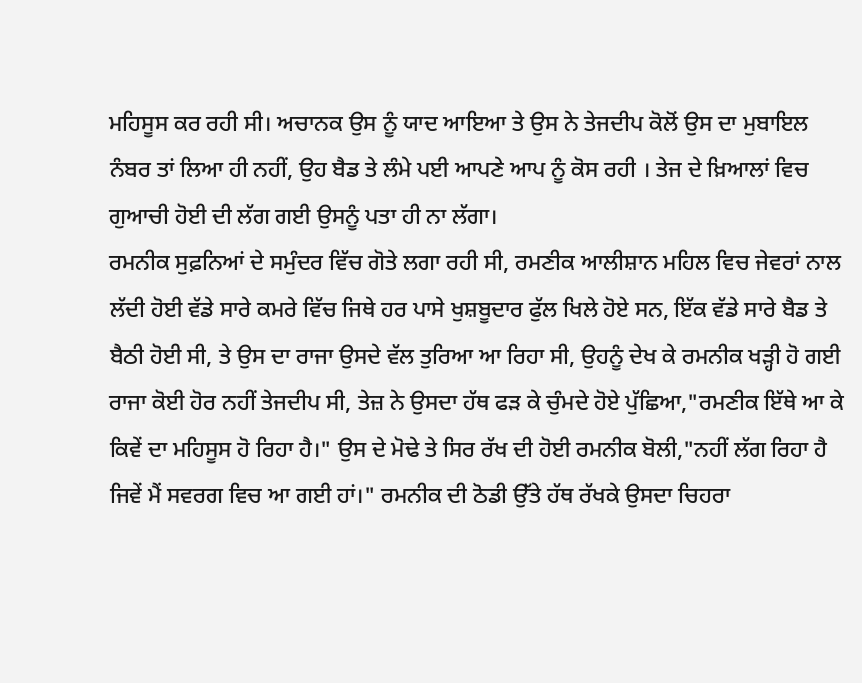ਮਹਿਸੂਸ ਕਰ ਰਹੀ ਸੀ। ਅਚਾਨਕ ਉਸ ਨੂੰ ਯਾਦ ਆਇਆ ਤੇ ਉਸ ਨੇ ਤੇਜਦੀਪ ਕੋਲੋਂ ਉਸ ਦਾ ਮੁਬਾਇਲ ਨੰਬਰ ਤਾਂ ਲਿਆ ਹੀ ਨਹੀਂ, ਉਹ ਬੈਡ ਤੇ ਲੰਮੇ ਪਈ ਆਪਣੇ ਆਪ ਨੂੰ ਕੋਸ ਰਹੀ । ਤੇਜ ਦੇ ਖ਼ਿਆਲਾਂ ਵਿਚ ਗੁਆਚੀ ਹੋਈ ਦੀ ਲੱਗ ਗਈ ਉਸਨੂੰ ਪਤਾ ਹੀ ਨਾ ਲੱਗਾ।
ਰਮਨੀਕ ਸੁਫ਼ਨਿਆਂ ਦੇ ਸਮੁੰਦਰ ਵਿੱਚ ਗੋਤੇ ਲਗਾ ਰਹੀ ਸੀ, ਰਮਣੀਕ ਆਲੀਸ਼ਾਨ ਮਹਿਲ ਵਿਚ ਜੇਵਰਾਂ ਨਾਲ ਲੱਦੀ ਹੋਈ ਵੱਡੇ ਸਾਰੇ ਕਮਰੇ ਵਿੱਚ ਜਿਥੇ ਹਰ ਪਾਸੇ ਖੁਸ਼ਬੂਦਾਰ ਫੁੱਲ ਖਿਲੇ ਹੋਏ ਸਨ, ਇੱਕ ਵੱਡੇ ਸਾਰੇ ਬੈਡ ਤੇ ਬੈਠੀ ਹੋਈ ਸੀ, ਤੇ ਉਸ ਦਾ ਰਾਜਾ ਉਸਦੇ ਵੱਲ ਤੁਰਿਆ ਆ ਰਿਹਾ ਸੀ, ਉਹਨੂੰ ਦੇਖ ਕੇ ਰਮਨੀਕ ਖੜ੍ਹੀ ਹੋ ਗਈ ਰਾਜਾ ਕੋਈ ਹੋਰ ਨਹੀਂ ਤੇਜਦੀਪ ਸੀ, ਤੇਜ਼ ਨੇ ਉਸਦਾ ਹੱਥ ਫੜ ਕੇ ਚੁੰਮਦੇ ਹੋਏ ਪੁੱਛਿਆ,"ਰਮਣੀਕ ਇੱਥੇ ਆ ਕੇ ਕਿਵੇਂ ਦਾ ਮਹਿਸੂਸ ਹੋ ਰਿਹਾ ਹੈ।" ਉਸ ਦੇ ਮੋਢੇ ਤੇ ਸਿਰ ਰੱਖ ਦੀ ਹੋਈ ਰਮਨੀਕ ਬੋਲੀ,"ਨਹੀਂ ਲੱਗ ਰਿਹਾ ਹੈ ਜਿਵੇਂ ਮੈਂ ਸਵਰਗ ਵਿਚ ਆ ਗਈ ਹਾਂ।" ਰਮਨੀਕ ਦੀ ਠੋਡੀ ਉੱਤੇ ਹੱਥ ਰੱਖਕੇ ਉਸਦਾ ਚਿਹਰਾ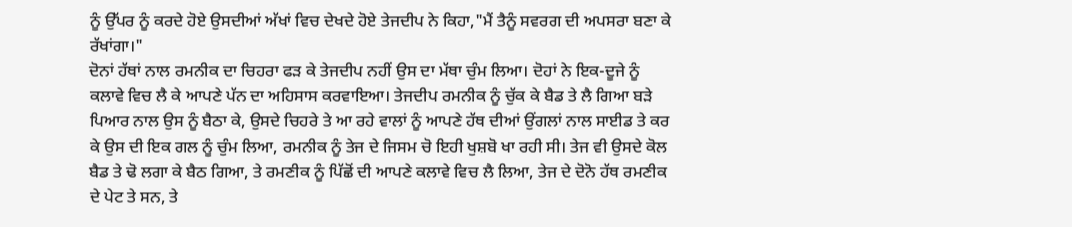ਨੂੰ ਉੱਪਰ ਨੂੰ ਕਰਦੇ ਹੋਏ ਉਸਦੀਆਂ ਅੱਖਾਂ ਵਿਚ ਦੇਖਦੇ ਹੋਏ ਤੇਜਦੀਪ ਨੇ ਕਿਹਾ,"ਮੈਂ ਤੈਨੂੰ ਸਵਰਗ ਦੀ ਅਪਸਰਾ ਬਣਾ ਕੇ ਰੱਖਾਂਗਾ।"
ਦੋਨਾਂ ਹੱਥਾਂ ਨਾਲ ਰਮਨੀਕ ਦਾ ਚਿਹਰਾ ਫੜ ਕੇ ਤੇਜਦੀਪ ਨਹੀਂ ਉਸ ਦਾ ਮੱਥਾ ਚੁੰਮ ਲਿਆ। ਦੋਹਾਂ ਨੇ ਇਕ-ਦੂਜੇ ਨੂੰ ਕਲਾਵੇ ਵਿਚ ਲੈ ਕੇ ਆਪਣੇ ਪੱਨ ਦਾ ਅਹਿਸਾਸ ਕਰਵਾਇਆ। ਤੇਜਦੀਪ ਰਮਨੀਕ ਨੂੰ ਚੁੱਕ ਕੇ ਬੈਡ ਤੇ ਲੈ ਗਿਆ ਬੜੇ ਪਿਆਰ ਨਾਲ ਉਸ ਨੂੰ ਬੈਠਾ ਕੇ, ਉਸਦੇ ਚਿਹਰੇ ਤੇ ਆ ਰਹੇ ਵਾਲਾਂ ਨੂੰ ਆਪਣੇ ਹੱਥ ਦੀਆਂ ਉਂਗਲਾਂ ਨਾਲ ਸਾਈਡ ਤੇ ਕਰ ਕੇ ਉਸ ਦੀ ਇਕ ਗਲ ਨੂੰ ਚੁੰਮ ਲਿਆ, ਰਮਨੀਕ ਨੂੰ ਤੇਜ ਦੇ ਜਿਸਮ ਚੋ ਇਹੀ ਖੁਸ਼ਬੋ ਖਾ ਰਹੀ ਸੀ। ਤੇਜ ਵੀ ਉਸਦੇ ਕੋਲ ਬੈਡ ਤੇ ਢੋ ਲਗਾ ਕੇ ਬੈਠ ਗਿਆ, ਤੇ ਰਮਣੀਕ ਨੂੰ ਪਿੱਛੋਂ ਦੀ ਆਪਣੇ ਕਲਾਵੇ ਵਿਚ ਲੈ ਲਿਆ, ਤੇਜ ਦੇ ਦੋਨੋ ਹੱਥ ਰਮਣੀਕ ਦੇ ਪੇਟ ਤੇ ਸਨ, ਤੇ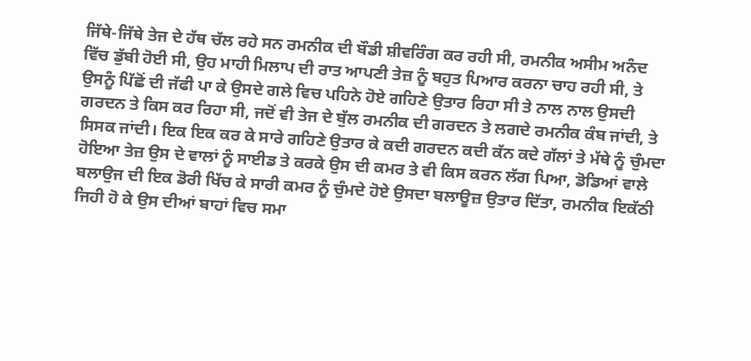ਜਿੱਥੇ-ਜਿੱਥੇ ਤੇਜ ਦੇ ਹੱਥ ਚੱਲ ਰਹੇ ਸਨ ਰਮਨੀਕ ਦੀ ਬੌਡੀ ਸ਼ੀਵਰਿੰਗ ਕਰ ਰਹੀ ਸੀ, ਰਮਨੀਕ ਅਸੀਮ ਅਨੰਦ ਵਿੱਚ ਡੁੱਬੀ ਹੋਈ ਸੀ, ਉਹ ਮਾਹੀ ਮਿਲਾਪ ਦੀ ਰਾਤ ਆਪਣੀ ਤੇਜ਼ ਨੂੰ ਬਹੁਤ ਪਿਆਰ ਕਰਨਾ ਚਾਹ ਰਹੀ ਸੀ, ਤੇ ਉਸਨੂੰ ਪਿੱਛੋਂ ਦੀ ਜੱਫੀ ਪਾ ਕੇ ਉਸਦੇ ਗਲੇ ਵਿਚ ਪਹਿਨੇ ਹੋਏ ਗਹਿਣੇ ਉਤਾਰ ਰਿਹਾ ਸੀ ਤੇ ਨਾਲ ਨਾਲ ਉਸਦੀ ਗਰਦਨ ਤੇ ਕਿਸ ਕਰ ਰਿਹਾ ਸੀ, ਜਦੋਂ ਵੀ ਤੇਜ ਦੇ ਬੁੱਲ ਰਮਨੀਕ ਦੀ ਗਰਦਨ ਤੇ ਲਗਦੇ ਰਮਨੀਕ ਕੰਬ ਜਾਂਦੀ, ਤੇ ਸਿਸਕ ਜਾਂਦੀ। ਇਕ ਇਕ ਕਰ ਕੇ ਸਾਰੇ ਗਹਿਣੇ ਉਤਾਰ ਕੇ ਕਦੀ ਗਰਦਨ ਕਦੀ ਕੱਨ ਕਦੇ ਗੱਲਾਂ ਤੇ ਮੱਥੇ ਨੂੰ ਚੁੰਮਦਾ ਹੋਇਆ ਤੇਜ਼ ਉਸ ਦੇ ਵਾਲਾਂ ਨੂੰ ਸਾਈਡ ਤੇ ਕਰਕੇ ਉਸ ਦੀ ਕਮਰ ਤੇ ਵੀ ਕਿਸ ਕਰਨ ਲੱਗ ਪਿਆ, ਡੋਡਿਆਂ ਵਾਲੇ ਬਲਾਉਜ ਦੀ ਇਕ ਡੋਰੀ ਖਿੱਚ ਕੇ ਸਾਰੀ ਕਮਰ ਨੂੰ ਚੁੰਮਦੇ ਹੋਏ ਉਸਦਾ ਬਲਾਊਜ਼ ਉਤਾਰ ਦਿੱਤਾ, ਰਮਨੀਕ ਇਕੱਠੀ ਜਿਹੀ ਹੋ ਕੇ ਉਸ ਦੀਆਂ ਬਾਹਾਂ ਵਿਚ ਸਮਾ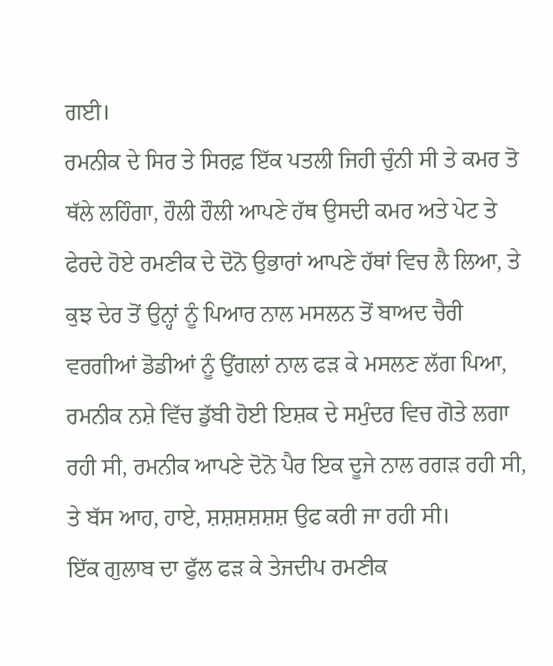ਗਈ।
ਰਮਨੀਕ ਦੇ ਸਿਰ ਤੇ ਸਿਰਫ਼ ਇੱਕ ਪਤਲੀ ਜਿਹੀ ਚੁੰਨੀ ਸੀ ਤੇ ਕਮਰ ਤੋ ਥੱਲੇ ਲਹਿੰਗਾ, ਹੌਲੀ ਹੌਲੀ ਆਪਣੇ ਹੱਥ ਉਸਦੀ ਕਮਰ ਅਤੇ ਪੇਟ ਤੇ ਫੇਰਦੇ ਹੋਏ ਰਮਣੀਕ ਦੇ ਦੋਨੋ ਉਭਾਰਾਂ ਆਪਣੇ ਹੱਥਾਂ ਵਿਚ ਲੈ ਲਿਆ, ਤੇ ਕੁਝ ਦੇਰ ਤੋਂ ਉਨ੍ਹਾਂ ਨੂੰ ਪਿਆਰ ਨਾਲ ਮਸਲਨ ਤੋਂ ਬਾਅਦ ਚੈਰੀ ਵਰਗੀਆਂ ਡੋਡੀਆਂ ਨੂੰ ਉਂਗਲਾਂ ਨਾਲ ਫੜ ਕੇ ਮਸਲਣ ਲੱਗ ਪਿਆ, ਰਮਨੀਕ ਨਸ਼ੇ ਵਿੱਚ ਡੁੱਬੀ ਹੋਈ ਇਸ਼ਕ ਦੇ ਸਮੁੰਦਰ ਵਿਚ ਗੋਤੇ ਲਗਾ ਰਹੀ ਸੀ, ਰਮਨੀਕ ਆਪਣੇ ਦੋਨੋ ਪੈਰ ਇਕ ਦੂਜੇ ਨਾਲ ਰਗੜ ਰਹੀ ਸੀ,
ਤੇ ਬੱਸ ਆਹ, ਹਾਏ, ਸ਼ਸ਼ਸ਼ਸ਼ਸ਼ਸ਼ ਉਫ ਕਰੀ ਜਾ ਰਹੀ ਸੀ।
ਇੱਕ ਗੁਲਾਬ ਦਾ ਫੁੱਲ ਫੜ ਕੇ ਤੇਜਦੀਪ ਰਮਣੀਕ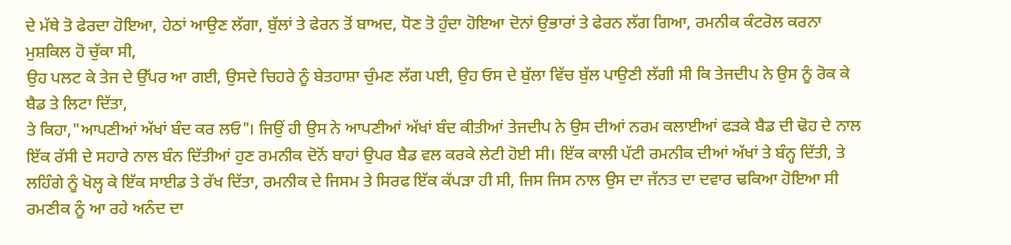ਦੇ ਮੱਥੇ ਤੋ ਫੇਰਦਾ ਹੋਇਆ, ਹੇਠਾਂ ਆਉਣ ਲੱਗਾ, ਬੁੱਲਾਂ ਤੇ ਫੇਰਨ ਤੋਂ ਬਾਅਦ, ਧੋਣ ਤੋ ਹੁੰਦਾ ਹੋਇਆ ਦੋਨਾਂ ਉਭਾਰਾਂ ਤੇ ਫੇਰਨ ਲੱਗ ਗਿਆ, ਰਮਨੀਕ ਕੰਟਰੋਲ ਕਰਨਾ ਮੁਸ਼ਕਿਲ ਹੋ ਚੁੱਕਾ ਸੀ,
ਉਹ ਪਲਟ ਕੇ ਤੇਜ ਦੇ ਉੱਪਰ ਆ ਗਈ, ਉਸਦੇ ਚਿਹਰੇ ਨੂੰ ਬੇਤਹਾਸ਼ਾ ਚੁੰਮਣ ਲੱਗ ਪਈ, ਉਹ ਓਸ ਦੇ ਬੁੱਲਾ ਵਿੱਚ ਬੁੱਲ ਪਾਉਣੀ ਲੱਗੀ ਸੀ ਕਿ ਤੇਜਦੀਪ ਨੇ ਉਸ ਨੂੰ ਰੋਕ ਕੇ ਬੈਡ ਤੇ ਲਿਟਾ ਦਿੱਤਾ,
ਤੇ ਕਿਹਾ,"ਆਪਣੀਆਂ ਅੱਖਾਂ ਬੰਦ ਕਰ ਲਓ"। ਜਿਉਂ ਹੀ ਉਸ ਨੇ ਆਪਣੀਆਂ ਅੱਖਾਂ ਬੰਦ ਕੀਤੀਆਂ ਤੇਜਦੀਪ ਨੇ ਉਸ ਦੀਆਂ ਨਰਮ ਕਲਾਈਆਂ ਫੜਕੇ ਬੈਡ ਦੀ ਢੋਹ ਦੇ ਨਾਲ ਇੱਕ ਰੱਸੀ ਦੇ ਸਹਾਰੇ ਨਾਲ ਬੰਨ ਦਿੱਤੀਆਂ ਹੁਣ ਰਮਨੀਕ ਦੋਨੋਂ ਬਾਹਾਂ ਉਪਰ ਬੈਡ ਵਲ ਕਰਕੇ ਲੇਟੀ ਹੋਈ ਸੀ। ਇੱਕ ਕਾਲੀ ਪੱਟੀ ਰਮਨੀਕ ਦੀਆਂ ਅੱਖਾਂ ਤੇ ਬੰਨ੍ਹ ਦਿੱਤੀ, ਤੇ ਲਹਿੰਗੇ ਨੂੰ ਖੋਲ੍ਹ ਕੇ ਇੱਕ ਸਾਈਡ ਤੇ ਰੱਖ ਦਿੱਤਾ, ਰਮਨੀਕ ਦੇ ਜਿਸਮ ਤੇ ਸਿਰਫ ਇੱਕ ਕੱਪੜਾ ਹੀ ਸੀ, ਜਿਸ ਜਿਸ ਨਾਲ ਉਸ ਦਾ ਜੱਨਤ ਦਾ ਦਵਾਰ ਢਕਿਆ ਹੋਇਆ ਸੀ ਰਮਣੀਕ ਨੂੰ ਆ ਰਹੇ ਅਨੰਦ ਦਾ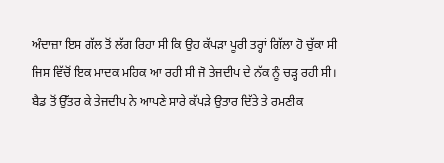ਅੰਦਾਜ਼ਾ ਇਸ ਗੱਲ ਤੋਂ ਲੱਗ ਰਿਹਾ ਸੀ ਕਿ ਉਹ ਕੱਪੜਾ ਪੂਰੀ ਤਰ੍ਹਾਂ ਗਿੱਲਾ ਹੋ ਚੁੱਕਾ ਸੀ ਜਿਸ ਵਿੱਚੋਂ ਇਕ ਮਾਦਕ ਮਹਿਕ ਆ ਰਹੀ ਸੀ ਜੋ ਤੇਜਦੀਪ ਦੇ ਨੱਕ ਨੂੰ ਚੜ੍ਹ ਰਹੀ ਸੀ।
ਬੈਡ ਤੋਂ ਉੱਤਰ ਕੇ ਤੇਜਦੀਪ ਨੇ ਆਪਣੇ ਸਾਰੇ ਕੱਪੜੇ ਉਤਾਰ ਦਿੱਤੇ ਤੇ ਰਮਣੀਕ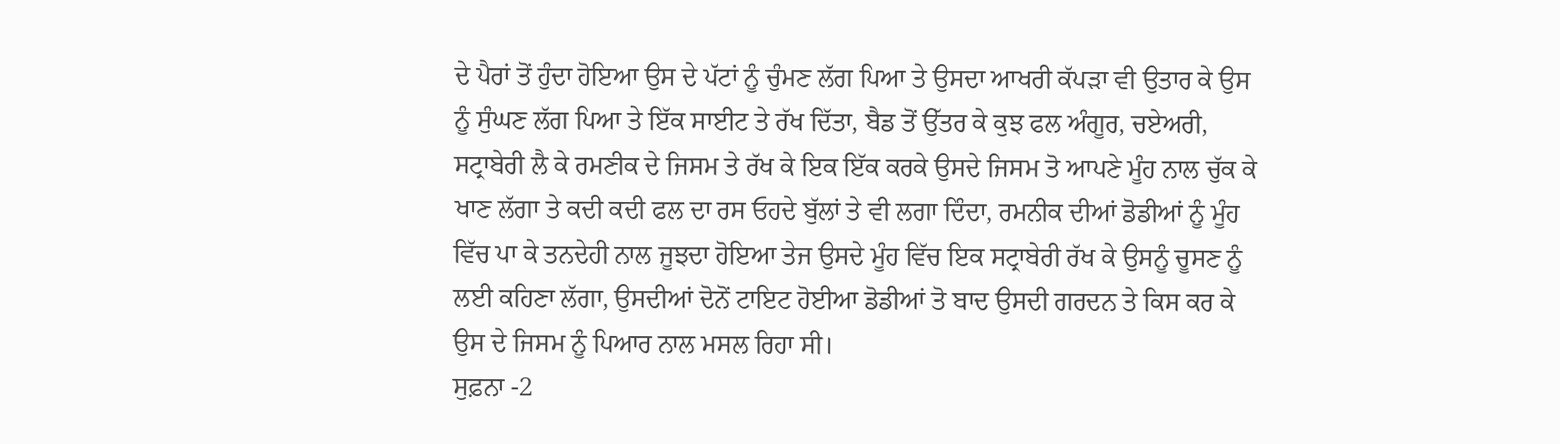ਦੇ ਪੈਰਾਂ ਤੋਂ ਹੁੰਦਾ ਹੋਇਆ ਉਸ ਦੇ ਪੱਟਾਂ ਨੂੰ ਚੁੰਮਣ ਲੱਗ ਪਿਆ ਤੇ ਉਸਦਾ ਆਖਰੀ ਕੱਪੜਾ ਵੀ ਉਤਾਰ ਕੇ ਉਸ ਨੂੰ ਸੁੰਘਣ ਲੱਗ ਪਿਆ ਤੇ ਇੱਕ ਸਾਈਟ ਤੇ ਰੱਖ ਦਿੱਤਾ, ਬੈਡ ਤੋਂ ਉੱਤਰ ਕੇ ਕੁਝ ਫਲ ਅੰਗੂਰ, ਚਏਅਰੀ, ਸਟ੍ਰਾਬੇਰੀ ਲੈ ਕੇ ਰਮਣੀਕ ਦੇ ਜਿਸਮ ਤੇ ਰੱਖ ਕੇ ਇਕ ਇੱਕ ਕਰਕੇ ਉਸਦੇ ਜਿਸਮ ਤੋ ਆਪਣੇ ਮੂੰਹ ਨਾਲ ਚੁੱਕ ਕੇ ਖਾਣ ਲੱਗਾ ਤੇ ਕਦੀ ਕਦੀ ਫਲ ਦਾ ਰਸ ਓਹਦੇ ਬੁੱਲਾਂ ਤੇ ਵੀ ਲਗਾ ਦਿੰਦਾ, ਰਮਨੀਕ ਦੀਆਂ ਡੋਡੀਆਂ ਨੂੰ ਮੂੰਹ ਵਿੱਚ ਪਾ ਕੇ ਤਨਦੇਹੀ ਨਾਲ ਜੂਝਦਾ ਹੋਇਆ ਤੇਜ ਉਸਦੇ ਮੂੰਹ ਵਿੱਚ ਇਕ ਸਟ੍ਰਾਬੇਰੀ ਰੱਖ ਕੇ ਉਸਨੂੰ ਚੂਸਣ ਨੂੰ ਲਈ ਕਹਿਣਾ ਲੱਗਾ, ਉਸਦੀਆਂ ਦੋਨੋਂ ਟਾਇਟ ਹੋਈਆ ਡੋਡੀਆਂ ਤੋ ਬਾਦ ਉਸਦੀ ਗਰਦਨ ਤੇ ਕਿਸ ਕਰ ਕੇ ਉਸ ਦੇ ਜਿਸਮ ਨੂੰ ਪਿਆਰ ਨਾਲ ਮਸਲ ਰਿਹਾ ਸੀ।
ਸੁਫ਼ਨਾ -2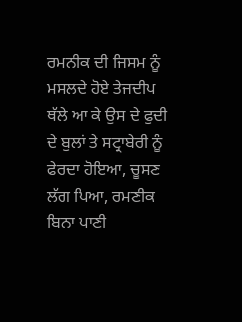ਰਮਨੀਕ ਦੀ ਜਿਸਮ ਨੂੰ ਮਸਲਦੇ ਹੋਏ ਤੇਜਦੀਪ ਥੱਲੇ ਆ ਕੇ ਉਸ ਦੇ ਫੁਦੀ ਦੇ ਬੁਲਾਂ ਤੇ ਸਟ੍ਰਾਬੇਰੀ ਨੂੰ ਫੇਰਦਾ ਹੋਇਆ, ਚੂਸਣ ਲੱਗ ਪਿਆ, ਰਮਣੀਕ ਬਿਨਾ ਪਾਣੀ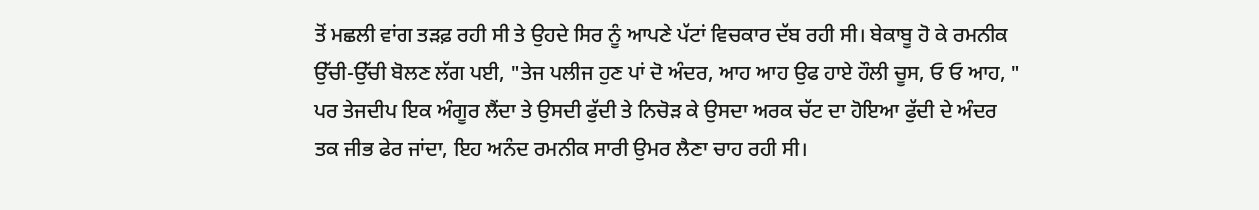ਤੋਂ ਮਛਲੀ ਵਾਂਗ ਤੜਫ਼ ਰਹੀ ਸੀ ਤੇ ਉਹਦੇ ਸਿਰ ਨੂੰ ਆਪਣੇ ਪੱਟਾਂ ਵਿਚਕਾਰ ਦੱਬ ਰਹੀ ਸੀ। ਬੇਕਾਬੂ ਹੋ ਕੇ ਰਮਨੀਕ ਉੱਚੀ-ਉੱਚੀ ਬੋਲਣ ਲੱਗ ਪਈ, "ਤੇਜ ਪਲੀਜ ਹੁਣ ਪਾਂ ਦੋ ਅੰਦਰ, ਆਹ ਆਹ ਉਫ ਹਾਏ ਹੌਲੀ ਚੂਸ, ਓ ਓ ਆਹ, "
ਪਰ ਤੇਜਦੀਪ ਇਕ ਅੰਗੂਰ ਲੈਂਦਾ ਤੇ ਉਸਦੀ ਫੁੱਦੀ ਤੇ ਨਿਚੋੜ ਕੇ ਉਸਦਾ ਅਰਕ ਚੱਟ ਦਾ ਹੋਇਆ ਫੁੱਦੀ ਦੇ ਅੰਦਰ ਤਕ ਜੀਭ ਫੇਰ ਜਾਂਦਾ, ਇਹ ਅਨੰਦ ਰਮਨੀਕ ਸਾਰੀ ਉਮਰ ਲੈਣਾ ਚਾਹ ਰਹੀ ਸੀ।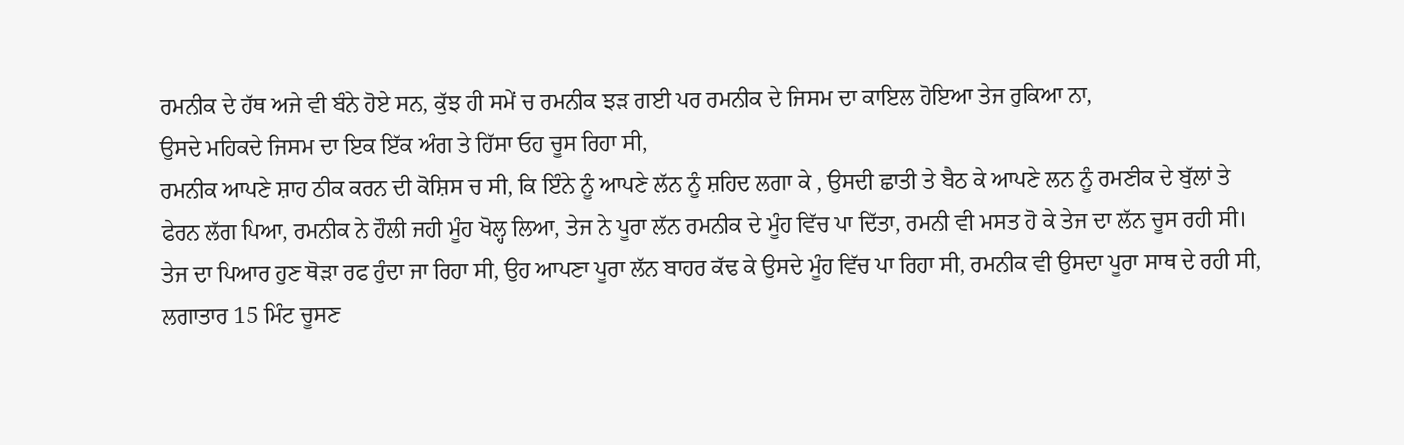ਰਮਨੀਕ ਦੇ ਹੱਥ ਅਜੇ ਵੀ ਬੰਨੇ ਹੋਏ ਸਨ, ਕੁੱਝ ਹੀ ਸਮੇਂ ਚ ਰਮਨੀਕ ਝੜ ਗਈ ਪਰ ਰਮਨੀਕ ਦੇ ਜਿਸਮ ਦਾ ਕਾਇਲ ਹੋਇਆ ਤੇਜ ਰੁਕਿਆ ਨਾ,
ਉਸਦੇ ਮਹਿਕਦੇ ਜਿਸਮ ਦਾ ਇਕ ਇੱਕ ਅੰਗ ਤੇ ਹਿੱਸਾ ਓਹ ਚੂਸ ਰਿਹਾ ਸੀ,
ਰਮਨੀਕ ਆਪਣੇ ਸ਼ਾਹ ਠੀਕ ਕਰਨ ਦੀ ਕੋਸ਼ਿਸ ਚ ਸੀ, ਕਿ ਇੰਨੇ ਨੂੰ ਆਪਣੇ ਲੱਨ ਨੂੰ ਸ਼ਹਿਦ ਲਗਾ ਕੇ , ਉਸਦੀ ਛਾਤੀ ਤੇ ਬੈਠ ਕੇ ਆਪਣੇ ਲਨ ਨੂੰ ਰਮਣੀਕ ਦੇ ਬੁੱਲਾਂ ਤੇ ਫੇਰਨ ਲੱਗ ਪਿਆ, ਰਮਨੀਕ ਨੇ ਹੌਲੀ ਜਹੀ ਮੂੰਹ ਖੋਲ੍ਹ ਲਿਆ, ਤੇਜ ਨੇ ਪੂਰਾ ਲੱਨ ਰਮਨੀਕ ਦੇ ਮੂੰਹ ਵਿੱਚ ਪਾ ਦਿੱਤਾ, ਰਮਨੀ ਵੀ ਮਸਤ ਹੋ ਕੇ ਤੇਜ ਦਾ ਲੱਨ ਚੂਸ ਰਹੀ ਸੀ।
ਤੇਜ ਦਾ ਪਿਆਰ ਹੁਣ ਥੋੜਾ ਰਫ ਹੁੰਦਾ ਜਾ ਰਿਹਾ ਸੀ, ਉਹ ਆਪਣਾ ਪੂਰਾ ਲੱਨ ਬਾਹਰ ਕੱਢ ਕੇ ਉਸਦੇ ਮੂੰਹ ਵਿੱਚ ਪਾ ਰਿਹਾ ਸੀ, ਰਮਨੀਕ ਵੀ ਉਸਦਾ ਪੂਰਾ ਸਾਥ ਦੇ ਰਹੀ ਸੀ, ਲਗਾਤਾਰ 15 ਮਿੰਟ ਚੂਸਣ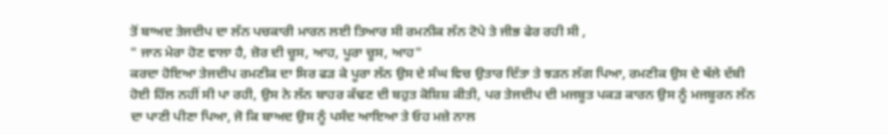ਤੋਂ ਬਾਅਦ ਤੇਜਦੀਪ ਦਾ ਲੱਨ ਪਚਕਾਰੀ ਮਾਰਨ ਲਈ ਤਿਆਰ ਸੀ ਰਮਨੀਕ ਲੱਨ ਟੋਪੇ ਤੇ ਜੀਭ ਫੇਰ ਰਹੀ ਸੀ ,
" ਜਾਨ ਮੇਰਾ ਹੋਣ ਵਾਲਾ ਹੈ, ਜ਼ੋਰ ਦੀ ਚੂਸ, ਆਹ, ਪੂਰਾ ਚੂਸ, ਆਹ"
ਕਰਦਾ ਹੋਇਆ ਤੇਜਦੀਪ ਰਮਣੀਕ ਦਾ ਸਿਰ ਫੜ ਕੇ ਪੂਰਾ ਲੱਨ ਉਸ ਦੇ ਸੰਘ ਵਿਚ ਉਤਾਰ ਦਿੱਤਾ ਤੇ ਝੜਨ ਲੱਗ ਪਿਆ, ਰਮਣੀਕ ਉਸ ਦੇ ਥੱਲੇ ਦੱਬੀ ਹੋਈ ਹਿੱਲ ਨਹੀਂ ਸੀ ਪਾ ਰਹੀ, ਉਸ ਨੇ ਲੱਨ ਬਾਹਰ ਕੱਢਣ ਦੀ ਬਹੁਤ ਕੋਸ਼ਿਸ਼ ਕੀਤੀ, ਪਰ ਤੇਜਦੀਪ ਦੀ ਮਜਬੂਤ ਪਕੜ ਕਾਰਨ ਉਸ ਨੂੰ ਮਜਬੂਰਨ ਲੱਨ ਦਾ ਪਾਣੀ ਪੀਣਾ ਪਿਆ, ਜੋ ਕਿ ਬਾਅਦ ਉਸ ਨੂੰ ਪਸੰਦ ਆਇਆ ਤੇ ਓਹ ਮਜ਼ੇ ਨਾਲ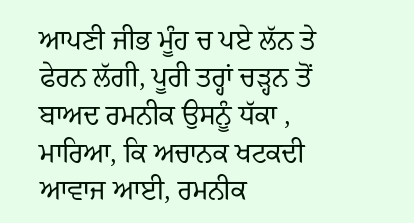ਆਪਣੀ ਜੀਭ ਮੂੰਹ ਚ ਪਏ ਲੱਨ ਤੇ ਫੇਰਨ ਲੱਗੀ, ਪੂਰੀ ਤਰ੍ਹਾਂ ਚੜ੍ਹਨ ਤੋਂ ਬਾਅਦ ਰਮਨੀਕ ਉਸਨੂੰ ਧੱਕਾ , ਮਾਰਿਆ, ਕਿ ਅਚਾਨਕ ਖਟਕਦੀ ਆਵਾਜ ਆਈ, ਰਮਨੀਕ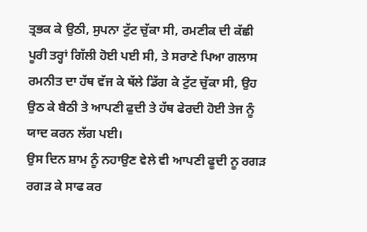ਤ੍ਰਭਕ ਕੇ ਉਠੀ, ਸੁਪਨਾ ਟੁੱਟ ਚੁੱਕਾ ਸੀ, ਰਮਣੀਕ ਦੀ ਕੱਛੀ ਪੂਰੀ ਤਰ੍ਹਾਂ ਗਿੱਲੀ ਹੋਈ ਪਈ ਸੀ, ਤੇ ਸਰਾਣੇ ਪਿਆ ਗਲਾਸ ਰਮਨੀਤ ਦਾ ਹੱਥ ਵੱਜ ਕੇ ਥੱਲੇ ਡਿੱਗ ਕੇ ਟੁੱਟ ਚੁੱਕਾ ਸੀ, ਉਹ ਉਠ ਕੇ ਬੈਠੀ ਤੇ ਆਪਣੀ ਫੁਦੀ ਤੇ ਹੱਥ ਫੇਰਦੀ ਹੋਈ ਤੇਜ ਨੂੰ ਯਾਦ ਕਰਨ ਲੱਗ ਪਈ।
ਉਸ ਦਿਨ ਸ਼ਾਮ ਨੂੰ ਨਹਾਉਣ ਵੇਲੇ ਵੀ ਆਪਣੀ ਫੂਦੀ ਨੂ ਰਗੜ ਰਗੜ ਕੇ ਸਾਫ ਕਰ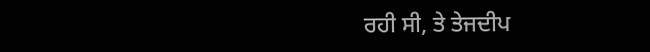ਰਹੀ ਸੀ, ਤੇ ਤੇਜਦੀਪ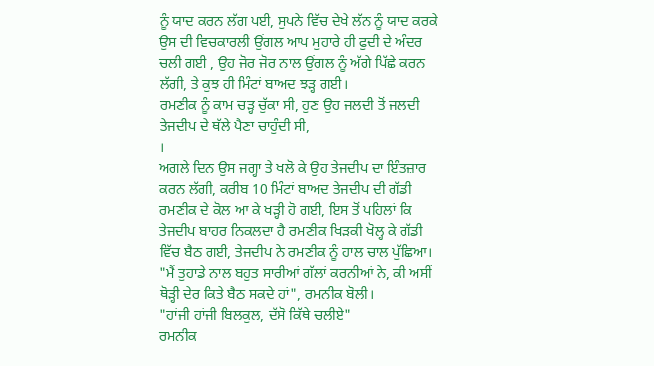ਨੂੰ ਯਾਦ ਕਰਨ ਲੱਗ ਪਈ, ਸੁਪਨੇ ਵਿੱਚ ਦੇਖੇ ਲੱਨ ਨੂੰ ਯਾਦ ਕਰਕੇ ਉਸ ਦੀ ਵਿਚਕਾਰਲੀ ਉਂਗਲ ਆਪ ਮੁਹਾਰੇ ਹੀ ਫੁਦੀ ਦੇ ਅੰਦਰ ਚਲੀ ਗਈ , ਉਹ ਜੋਰ ਜੋਰ ਨਾਲ ਉਂਗਲ ਨੂੰ ਅੱਗੇ ਪਿੱਛੇ ਕਰਨ ਲੱਗੀ, ਤੇ ਕੁਝ ਹੀ ਮਿੰਟਾਂ ਬਾਅਦ ਝੜ੍ਹ ਗਈ।
ਰਮਣੀਕ ਨੂੰ ਕਾਮ ਚੜ੍ਹ ਚੁੱਕਾ ਸੀ, ਹੁਣ ਉਹ ਜਲਦੀ ਤੋਂ ਜਲਦੀ ਤੇਜਦੀਪ ਦੇ ਥੱਲੇ ਪੈਣਾ ਚਾਹੁੰਦੀ ਸੀ,
।
ਅਗਲੇ ਦਿਨ ਉਸ ਜਗ੍ਹਾ ਤੇ ਖਲੋ ਕੇ ਉਹ ਤੇਜਦੀਪ ਦਾ ਇੰਤਜ਼ਾਰ ਕਰਨ ਲੱਗੀ, ਕਰੀਬ 10 ਮਿੰਟਾਂ ਬਾਅਦ ਤੇਜਦੀਪ ਦੀ ਗੱਡੀ ਰਮਣੀਕ ਦੇ ਕੋਲ ਆ ਕੇ ਖੜ੍ਹੀ ਹੋ ਗਈ, ਇਸ ਤੋਂ ਪਹਿਲਾਂ ਕਿ ਤੇਜਦੀਪ ਬਾਹਰ ਨਿਕਲਦਾ ਹੈ ਰਮਣੀਕ ਖਿੜਕੀ ਖੋਲ੍ਹ ਕੇ ਗੱਡੀ ਵਿੱਚ ਬੈਠ ਗਈ, ਤੇਜਦੀਪ ਨੇ ਰਮਣੀਕ ਨੂੰ ਹਾਲ ਚਾਲ ਪੁੱਛਿਆ।
"ਮੈਂ ਤੁਹਾਡੇ ਨਾਲ ਬਹੁਤ ਸਾਰੀਆਂ ਗੱਲਾਂ ਕਰਨੀਆਂ ਨੇ, ਕੀ ਅਸੀਂ ਥੋੜ੍ਹੀ ਦੇਰ ਕਿਤੇ ਬੈਠ ਸਕਦੇ ਹਾਂ", ਰਮਨੀਕ ਬੋਲੀ।
"ਹਾਂਜੀ ਹਾਂਜੀ ਬਿਲਕੁਲ, ਦੱਸੋ ਕਿੱਥੇ ਚਲੀਏ"
ਰਮਨੀਕ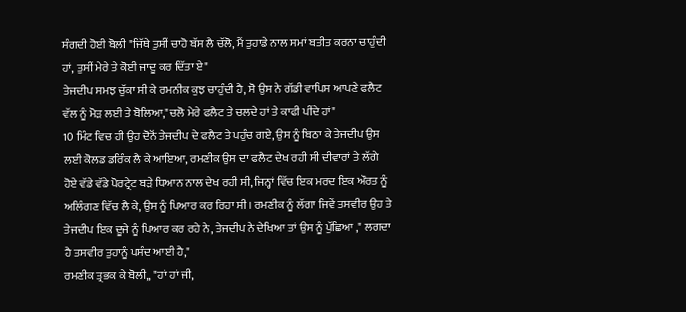ਸੰਗਦੀ ਹੋਈ ਬੋਲੀ "ਜਿੱਥੇ ਤੁਸੀਂ ਚਾਹੋ ਬੱਸ ਲੈ ਚੱਲੋ, ਮੈਂ ਤੁਹਾਡੇ ਨਾਲ ਸਮਾਂ ਬਤੀਤ ਕਰਨਾ ਚਾਹੁੰਦੀ ਹਾਂ, ਤੁਸੀਂ ਮੇਰੇ ਤੇ ਕੋਈ ਜਾਦੂ ਕਰ ਦਿੱਤਾ ਏ"
ਤੇਜਦੀਪ ਸਮਝ ਚੁੱਕਾ ਸੀ ਕੇ ਰਮਨੀਕ ਕੁਝ ਚਾਹੁੰਦੀ ਹੈ, ਸੋ ਉਸ ਨੇ ਗੱਡੀ ਵਾਪਿਸ ਆਪਣੇ ਫਲੈਟ ਵੱਲ ਨੂੰ ਮੋੜ ਲਈ ਤੇ ਬੋਲਿਆ,"ਚਲੋ ਮੇਰੇ ਫਲੈਟ ਤੇ ਚਲਦੇ ਹਾਂ ਤੇ ਕਾਫੀ ਪੀਂਦੇ ਹਾਂ"
10 ਮਿੰਟ ਵਿਚ ਹੀ ਉਹ ਦੋਨੋਂ ਤੇਜਦੀਪ ਦੇ ਫਲੈਟ ਤੇ ਪਹੁੰਚ ਗਏ, ਉਸ ਨੂੰ ਬਿਠਾ ਕੇ ਤੇਜਦੀਪ ਉਸ ਲਈ ਕੋਲਡ ਡਰਿੰਕ ਲੈ ਕੇ ਆਇਆ, ਰਮਣੀਕ ਉਸ ਦਾ ਫਲੈਟ ਦੇਖ ਰਹੀ ਸੀ ਦੀਵਾਰਾਂ ਤੇ ਲੱਗੇ ਹੋਏ ਵੱਡੇ ਵੱਡੇ ਪੋਰਟ੍ਰੇਟ ਬੜੇ ਧਿਆਨ ਨਾਲ ਦੇਖ ਰਹੀ ਸੀ, ਜਿਨ੍ਹਾਂ ਵਿੱਚ ਇਕ ਮਰਦ ਇਕ ਔਰਤ ਨੂੰ ਅਲਿੰਗਣ ਵਿੱਚ ਲੈ ਕੇ, ਉਸ ਨੂੰ ਪਿਆਰ ਕਰ ਰਿਹਾ ਸੀ। ਰਮਣੀਕ ਨੂੰ ਲੱਗਾ ਜਿਵੇਂ ਤਸਵੀਰ ਉਹ ਤੇ ਤੇਜਦੀਪ ਇਕ ਦੂਜੇ ਨੂੰ ਪਿਆਰ ਕਰ ਰਹੇ ਨੇ, ਤੇਜਦੀਪ ਨੇ ਦੇਖਿਆ ਤਾਂ ਉਸ ਨੂੰ ਪੁੱਛਿਆ ," ਲਗਦਾ ਹੈ ਤਸਵੀਰ ਤੁਹਾਨੂੰ ਪਸੰਦ ਆਈ ਹੈ,"
ਰਮਣੀਕ ਤ੍ਰਭਕ ਕੇ ਬੋਲੀ,, "ਹਾਂ ਹਾਂ ਜੀ,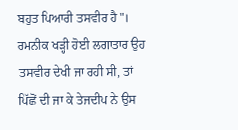ਬਹੁਤ ਪਿਆਰੀ ਤਸਵੀਰ ਹੈ"।
ਰਮਨੀਕ ਖੜ੍ਹੀ ਹੋਈ ਲਗਾਤਾਰ ਉਹ ਤਸਵੀਰ ਦੇਖੀ ਜਾ ਰਹੀ ਸੀ, ਤਾਂ ਪਿੱਛੋਂ ਦੀ ਜਾ ਕੇ ਤੇਜਦੀਪ ਨੇ ਉਸ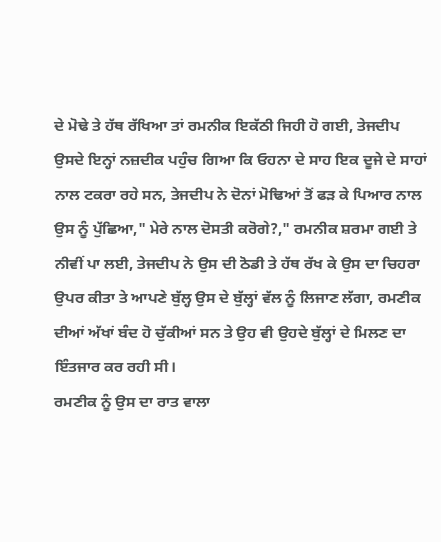ਦੇ ਮੋਢੇ ਤੇ ਹੱਥ ਰੱਖਿਆ ਤਾਂ ਰਮਨੀਕ ਇਕੱਠੀ ਜਿਹੀ ਹੋ ਗਈ, ਤੇਜਦੀਪ ਉਸਦੇ ਇਨ੍ਹਾਂ ਨਜ਼ਦੀਕ ਪਹੁੰਚ ਗਿਆ ਕਿ ਓਹਨਾ ਦੇ ਸਾਹ ਇਕ ਦੂਜੇ ਦੇ ਸਾਹਾਂ ਨਾਲ ਟਕਰਾ ਰਹੇ ਸਨ, ਤੇਜਦੀਪ ਨੇ ਦੋਨਾਂ ਮੋਢਿਆਂ ਤੋਂ ਫੜ ਕੇ ਪਿਆਰ ਨਾਲ ਉਸ ਨੂੰ ਪੁੱਛਿਆ," ਮੇਰੇ ਨਾਲ ਦੋਸਤੀ ਕਰੋਗੇ?," ਰਮਨੀਕ ਸ਼ਰਮਾ ਗਈ ਤੇ ਨੀਵੀਂ ਪਾ ਲਈ, ਤੇਜਦੀਪ ਨੇ ਉਸ ਦੀ ਠੋਡੀ ਤੇ ਹੱਥ ਰੱਖ ਕੇ ਉਸ ਦਾ ਚਿਹਰਾ ਉਪਰ ਕੀਤਾ ਤੇ ਆਪਣੇ ਬੁੱਲ੍ਹ ਉਸ ਦੇ ਬੁੱਲ੍ਹਾਂ ਵੱਲ ਨੂੰ ਲਿਜਾਣ ਲੱਗਾ, ਰਮਣੀਕ ਦੀਆਂ ਅੱਖਾਂ ਬੰਦ ਹੋ ਚੁੱਕੀਆਂ ਸਨ ਤੇ ਉਹ ਵੀ ਉਹਦੇ ਬੁੱਲ੍ਹਾਂ ਦੇ ਮਿਲਣ ਦਾ ਇੰਤਜਾਰ ਕਰ ਰਹੀ ਸੀ।
ਰਮਣੀਕ ਨੂੰ ਉਸ ਦਾ ਰਾਤ ਵਾਲਾ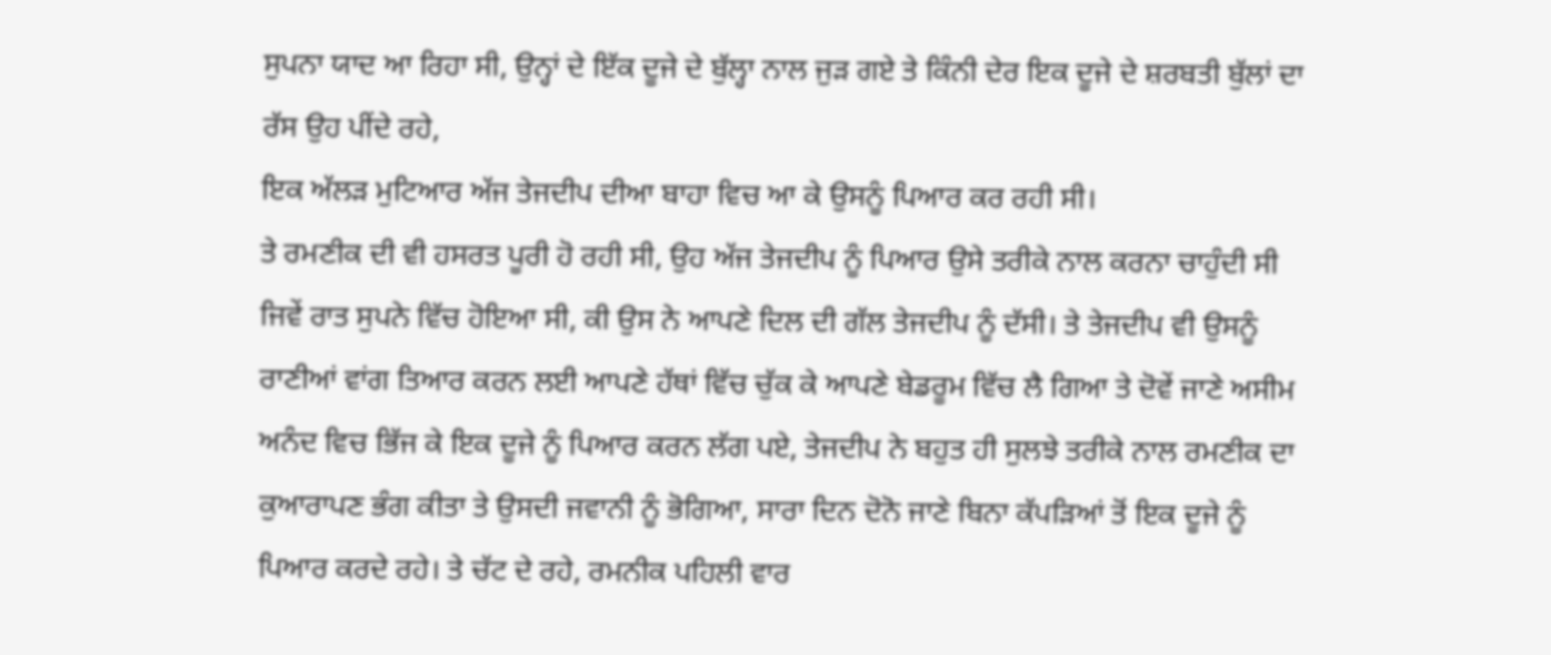ਸੁਪਨਾ ਯਾਦ ਆ ਰਿਹਾ ਸੀ, ਉਨ੍ਹਾਂ ਦੇ ਇੱਕ ਦੂਜੇ ਦੇ ਬੁੱਲ੍ਹਾ ਨਾਲ ਜੁੜ ਗਏ ਤੇ ਕਿੰਨੀ ਦੇਰ ਇਕ ਦੂਜੇ ਦੇ ਸ਼ਰਬਤੀ ਬੁੱਲਾਂ ਦਾ ਰੱਸ ਉਹ ਪੀਂਦੇ ਰਹੇ,
ਇਕ ਅੱਲੜ ਮੁਟਿਆਰ ਅੱਜ ਤੇਜਦੀਪ ਦੀਆ ਬਾਹਾ ਵਿਚ ਆ ਕੇ ਉਸਨੂੰ ਪਿਆਰ ਕਰ ਰਹੀ ਸੀ।
ਤੇ ਰਮਣੀਕ ਦੀ ਵੀ ਹਸਰਤ ਪੂਰੀ ਹੋ ਰਹੀ ਸੀ, ਉਹ ਅੱਜ ਤੇਜਦੀਪ ਨੂੰ ਪਿਆਰ ਉਸੇ ਤਰੀਕੇ ਨਾਲ ਕਰਨਾ ਚਾਹੁੰਦੀ ਸੀ ਜਿਵੇਂ ਰਾਤ ਸੁਪਨੇ ਵਿੱਚ ਹੋਇਆ ਸੀ, ਕੀ ਉਸ ਨੇ ਆਪਣੇ ਦਿਲ ਦੀ ਗੱਲ ਤੇਜਦੀਪ ਨੂੰ ਦੱਸੀ। ਤੇ ਤੇਜਦੀਪ ਵੀ ਉਸਨੂੰ ਰਾਣੀਆਂ ਵਾਂਗ ਤਿਆਰ ਕਰਨ ਲਈ ਆਪਣੇ ਹੱਥਾਂ ਵਿੱਚ ਚੁੱਕ ਕੇ ਆਪਣੇ ਬੇਡਰੂਮ ਵਿੱਚ ਲੈ ਗਿਆ ਤੇ ਦੋਵੇਂ ਜਾਣੇ ਅਸੀਮ ਅਨੰਦ ਵਿਚ ਭਿੱਜ ਕੇ ਇਕ ਦੂਜੇ ਨੂੰ ਪਿਆਰ ਕਰਨ ਲੱਗ ਪਏ, ਤੇਜਦੀਪ ਨੇ ਬਹੁਤ ਹੀ ਸੁਲਝੇ ਤਰੀਕੇ ਨਾਲ ਰਮਣੀਕ ਦਾ ਕੁਆਰਾਪਣ ਭੰਗ ਕੀਤਾ ਤੇ ਉਸਦੀ ਜਵਾਨੀ ਨੂੰ ਭੋਗਿਆ, ਸਾਰਾ ਦਿਨ ਦੋਨੋ ਜਾਣੇ ਬਿਨਾ ਕੱਪੜਿਆਂ ਤੋਂ ਇਕ ਦੂਜੇ ਨੂੰ ਪਿਆਰ ਕਰਦੇ ਰਹੇ। ਤੇ ਚੱਟ ਦੇ ਰਹੇ, ਰਮਨੀਕ ਪਹਿਲੀ ਵਾਰ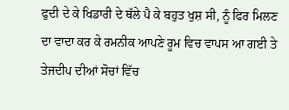ਫੁਦੀ ਦੇ ਕੇ ਖਿਡਾਰੀ ਦੇ ਥੱਲੇ ਪੈ ਕੇ ਬਹੁਤ ਖੁਸ਼ ਸੀ, ਨੂੰ ਫਿਰ ਮਿਲਣ ਦਾ ਵਾਦਾ ਕਰ ਕੇ ਰਮਨੀਕ ਆਪਣੇ ਰੂਮ ਵਿਚ ਵਾਪਸ ਆ ਗਈ ਤੇ ਤੇਜਦੀਪ ਦੀਆਂ ਸੋਚਾਂ ਵਿੱਚ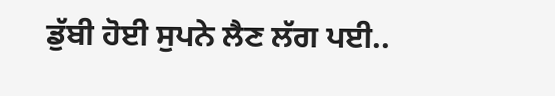ਡੁੱਬੀ ਹੋਈ ਸੁਪਨੇ ਲੈਣ ਲੱਗ ਪਈ..